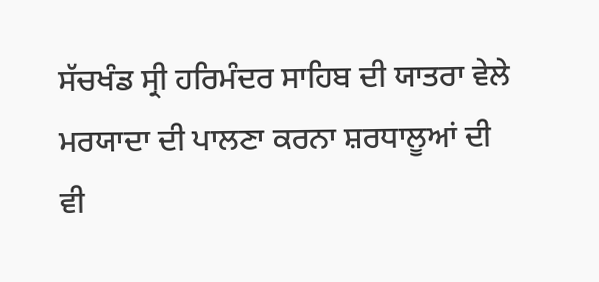ਸੱਚਖੰਡ ਸ੍ਰੀ ਹਰਿਮੰਦਰ ਸਾਹਿਬ ਦੀ ਯਾਤਰਾ ਵੇਲੇ
ਮਰਯਾਦਾ ਦੀ ਪਾਲਣਾ ਕਰਨਾ ਸ਼ਰਧਾਲੂਆਂ ਦੀ ਵੀ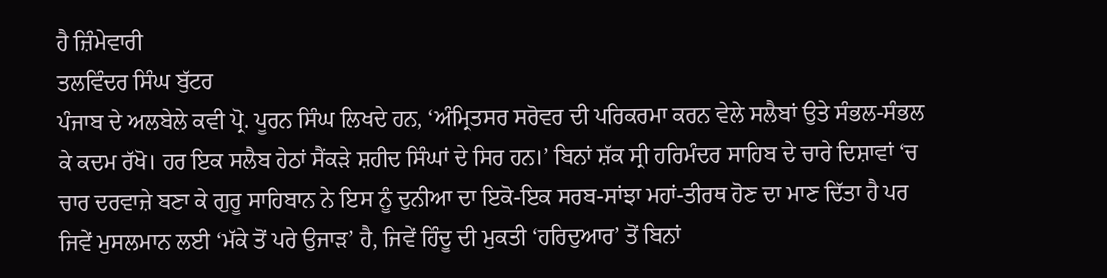ਹੈ ਜ਼ਿੰਮੇਵਾਰੀ
ਤਲਵਿੰਦਰ ਸਿੰਘ ਬੁੱਟਰ
ਪੰਜਾਬ ਦੇ ਅਲਬੇਲੇ ਕਵੀ ਪ੍ਰੋ. ਪੂਰਨ ਸਿੰਘ ਲਿਖਦੇ ਹਨ, ‘ਅੰਮ੍ਰਿਤਸਰ ਸਰੋਵਰ ਦੀ ਪਰਿਕਰਮਾ ਕਰਨ ਵੇਲੇ ਸਲੈਬਾਂ ਉਤੇ ਸੰਭਲ-ਸੰਭਲ ਕੇ ਕਦਮ ਰੱਖੋ। ਹਰ ਇਕ ਸਲੈਬ ਹੇਠਾਂ ਸੈਂਕੜੇ ਸ਼ਹੀਦ ਸਿੰਘਾਂ ਦੇ ਸਿਰ ਹਨ।’ ਬਿਨਾਂ ਸ਼ੱਕ ਸ੍ਰੀ ਹਰਿਮੰਦਰ ਸਾਹਿਬ ਦੇ ਚਾਰੇ ਦਿਸ਼ਾਵਾਂ ‘ਚ ਚਾਰ ਦਰਵਾਜ਼ੇ ਬਣਾ ਕੇ ਗੁਰੂ ਸਾਹਿਬਾਨ ਨੇ ਇਸ ਨੂੰ ਦੁਨੀਆ ਦਾ ਇਕੋ-ਇਕ ਸਰਬ-ਸਾਂਝਾ ਮਹਾਂ-ਤੀਰਥ ਹੋਣ ਦਾ ਮਾਣ ਦਿੱਤਾ ਹੈ ਪਰ ਜਿਵੇਂ ਮੁਸਲਮਾਨ ਲਈ ‘ਮੱਕੇ ਤੋਂ ਪਰੇ ਉਜਾੜ’ ਹੈ, ਜਿਵੇਂ ਹਿੰਦੂ ਦੀ ਮੁਕਤੀ ‘ਹਰਿਦੁਆਰ’ ਤੋਂ ਬਿਨਾਂ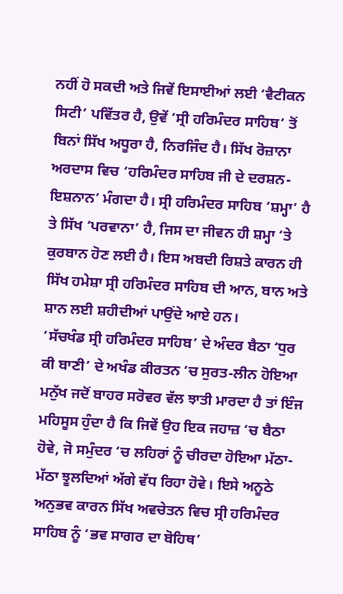ਨਹੀਂ ਹੋ ਸਕਦੀ ਅਤੇ ਜਿਵੇਂ ਇਸਾਈਆਂ ਲਈ ‘ਵੈਟੀਕਨ ਸਿਟੀ’ ਪਵਿੱਤਰ ਹੈ, ਉਵੇਂ ‘ਸ੍ਰੀ ਹਰਿਮੰਦਰ ਸਾਹਿਬ’ ਤੋਂ ਬਿਨਾਂ ਸਿੱਖ ਅਧੂਰਾ ਹੈ, ਨਿਰਜਿੰਦ ਹੈ। ਸਿੱਖ ਰੋਜ਼ਾਨਾ ਅਰਦਾਸ ਵਿਚ ‘ਹਰਿਮੰਦਰ ਸਾਹਿਬ ਜੀ ਦੇ ਦਰਸ਼ਨ-ਇਸ਼ਨਾਨ’ ਮੰਗਦਾ ਹੈ। ਸ੍ਰੀ ਹਰਿਮੰਦਰ ਸਾਹਿਬ ‘ਸ਼ਮ੍ਹਾ’ ਹੈ ਤੇ ਸਿੱਖ ‘ਪਰਵਾਨਾ’ ਹੈ, ਜਿਸ ਦਾ ਜੀਵਨ ਹੀ ਸ਼ਮ੍ਹਾ ‘ਤੇ ਕੁਰਬਾਨ ਹੋਣ ਲਈ ਹੈ। ਇਸ ਅਬਦੀ ਰਿਸ਼ਤੇ ਕਾਰਨ ਹੀ ਸਿੱਖ ਹਮੇਸ਼ਾ ਸ੍ਰੀ ਹਰਿਮੰਦਰ ਸਾਹਿਬ ਦੀ ਆਨ, ਬਾਨ ਅਤੇ ਸ਼ਾਨ ਲਈ ਸ਼ਹੀਦੀਆਂ ਪਾਉਂਦੇ ਆਏ ਹਨ।
‘ਸੱਚਖੰਡ ਸ੍ਰੀ ਹਰਿਮੰਦਰ ਸਾਹਿਬ’ ਦੇ ਅੰਦਰ ਬੈਠਾ ‘ਧੁਰ ਕੀ ਬਾਣੀ’ ਦੇ ਅਖੰਡ ਕੀਰਤਨ ‘ਚ ਸੁਰਤ-ਲੀਨ ਹੋਇਆ ਮਨੁੱਖ ਜਦੋਂ ਬਾਹਰ ਸਰੋਵਰ ਵੱਲ ਝਾਤੀ ਮਾਰਦਾ ਹੈ ਤਾਂ ਇੰਜ ਮਹਿਸੂਸ ਹੁੰਦਾ ਹੈ ਕਿ ਜਿਵੇਂ ਉਹ ਇਕ ਜਹਾਜ਼ ‘ਚ ਬੈਠਾ ਹੋਵੇ, ਜੋ ਸਮੁੰਦਰ ‘ਚ ਲਹਿਰਾਂ ਨੂੰ ਚੀਰਦਾ ਹੋਇਆ ਮੱਠਾ-ਮੱਠਾ ਝੂਲਦਿਆਂ ਅੱਗੇ ਵੱਧ ਰਿਹਾ ਹੋਵੇ। ਇਸੇ ਅਨੂਠੇ ਅਨੁਭਵ ਕਾਰਨ ਸਿੱਖ ਅਵਚੇਤਨ ਵਿਚ ਸ੍ਰੀ ਹਰਿਮੰਦਰ ਸਾਹਿਬ ਨੂੰ ‘ਭਵ ਸਾਗਰ ਦਾ ਬੋਹਿਥ’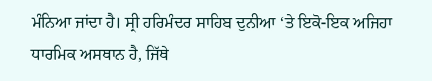ਮੰਨਿਆ ਜਾਂਦਾ ਹੈ। ਸ੍ਰੀ ਹਰਿਮੰਦਰ ਸਾਹਿਬ ਦੁਨੀਆ ‘ਤੇ ਇਕੋ-ਇਕ ਅਜਿਹਾ ਧਾਰਮਿਕ ਅਸਥਾਨ ਹੈ, ਜਿੱਥੇ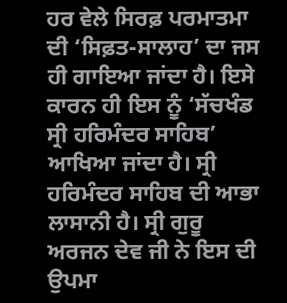ਹਰ ਵੇਲੇ ਸਿਰਫ਼ ਪਰਮਾਤਮਾ ਦੀ ‘ਸਿਫ਼ਤ-ਸਾਲਾਹ’ ਦਾ ਜਸ ਹੀ ਗਾਇਆ ਜਾਂਦਾ ਹੈ। ਇਸੇ ਕਾਰਨ ਹੀ ਇਸ ਨੂੰ ‘ਸੱਚਖੰਡ ਸ੍ਰੀ ਹਰਿਮੰਦਰ ਸਾਹਿਬ’ ਆਖਿਆ ਜਾਂਦਾ ਹੈ। ਸ੍ਰੀ ਹਰਿਮੰਦਰ ਸਾਹਿਬ ਦੀ ਆਭਾ ਲਾਸਾਨੀ ਹੈ। ਸ੍ਰੀ ਗੁਰੂ ਅਰਜਨ ਦੇਵ ਜੀ ਨੇ ਇਸ ਦੀ ਉਪਮਾ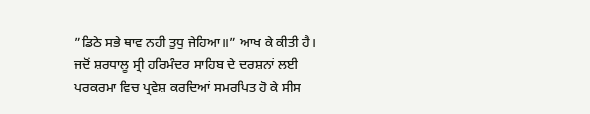”ਡਿਠੇ ਸਭੇ ਥਾਵ ਨਹੀ ਤੁਧੁ ਜੇਹਿਆ॥” ਆਖ ਕੇ ਕੀਤੀ ਹੈ।
ਜਦੋਂ ਸ਼ਰਧਾਲੂ ਸ੍ਰੀ ਹਰਿਮੰਦਰ ਸਾਹਿਬ ਦੇ ਦਰਸ਼ਨਾਂ ਲਈ ਪਰਕਰਮਾ ਵਿਚ ਪ੍ਰਵੇਸ਼ ਕਰਦਿਆਂ ਸਮਰਪਿਤ ਹੋ ਕੇ ਸੀਸ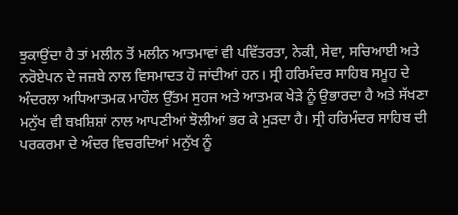ਝੁਕਾਉਂਦਾ ਹੈ ਤਾਂ ਮਲੀਨ ਤੋਂ ਮਲੀਨ ਆਤਮਾਵਾਂ ਵੀ ਪਵਿੱਤਰਤਾ, ਨੇਕੀ, ਸੇਵਾ, ਸਚਿਆਈ ਅਤੇ ਨਰੋਏਪਨ ਦੇ ਜਜ਼ਬੇ ਨਾਲ ਵਿਸਮਾਦਤ ਹੋ ਜਾਂਦੀਆਂ ਹਨ। ਸ੍ਰੀ ਹਰਿਮੰਦਰ ਸਾਹਿਬ ਸਮੂਹ ਦੇ ਅੰਦਰਲਾ ਅਧਿਆਤਮਕ ਮਾਹੌਲ ਉੱਤਮ ਸੁਹਜ ਅਤੇ ਆਤਮਕ ਖੇੜੇ ਨੂੰ ਉਭਾਰਦਾ ਹੈ ਅਤੇ ਸੱਖਣਾ ਮਨੁੱਖ ਵੀ ਬਖ਼ਸ਼ਿਸ਼ਾਂ ਨਾਲ ਆਪਣੀਆਂ ਝੋਲੀਆਂ ਭਰ ਕੇ ਮੁੜਦਾ ਹੈ। ਸ੍ਰੀ ਹਰਿਮੰਦਰ ਸਾਹਿਬ ਦੀ ਪਰਕਰਮਾ ਦੇ ਅੰਦਰ ਵਿਚਰਦਿਆਂ ਮਨੁੱਖ ਨੂੰ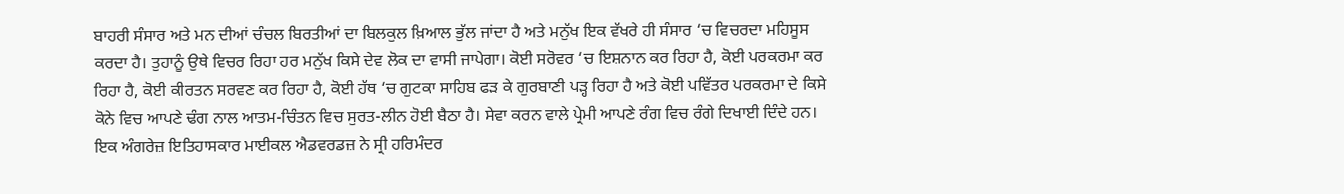ਬਾਹਰੀ ਸੰਸਾਰ ਅਤੇ ਮਨ ਦੀਆਂ ਚੰਚਲ ਬਿਰਤੀਆਂ ਦਾ ਬਿਲਕੁਲ ਖ਼ਿਆਲ ਭੁੱਲ ਜਾਂਦਾ ਹੈ ਅਤੇ ਮਨੁੱਖ ਇਕ ਵੱਖਰੇ ਹੀ ਸੰਸਾਰ ‘ਚ ਵਿਚਰਦਾ ਮਹਿਸੂਸ ਕਰਦਾ ਹੈ। ਤੁਹਾਨੂੰ ਉਥੇ ਵਿਚਰ ਰਿਹਾ ਹਰ ਮਨੁੱਖ ਕਿਸੇ ਦੇਵ ਲੋਕ ਦਾ ਵਾਸੀ ਜਾਪੇਗਾ। ਕੋਈ ਸਰੋਵਰ ‘ਚ ਇਸ਼ਨਾਨ ਕਰ ਰਿਹਾ ਹੈ, ਕੋਈ ਪਰਕਰਮਾ ਕਰ ਰਿਹਾ ਹੈ, ਕੋਈ ਕੀਰਤਨ ਸਰਵਣ ਕਰ ਰਿਹਾ ਹੈ, ਕੋਈ ਹੱਥ ‘ਚ ਗੁਟਕਾ ਸਾਹਿਬ ਫੜ ਕੇ ਗੁਰਬਾਣੀ ਪੜ੍ਹ ਰਿਹਾ ਹੈ ਅਤੇ ਕੋਈ ਪਵਿੱਤਰ ਪਰਕਰਮਾ ਦੇ ਕਿਸੇ ਕੋਨੇ ਵਿਚ ਆਪਣੇ ਢੰਗ ਨਾਲ ਆਤਮ-ਚਿੰਤਨ ਵਿਚ ਸੁਰਤ-ਲੀਨ ਹੋਈ ਬੈਠਾ ਹੈ। ਸੇਵਾ ਕਰਨ ਵਾਲੇ ਪ੍ਰੇਮੀ ਆਪਣੇ ਰੰਗ ਵਿਚ ਰੰਗੇ ਦਿਖਾਈ ਦਿੰਦੇ ਹਨ। ਇਕ ਅੰਗਰੇਜ਼ ਇਤਿਹਾਸਕਾਰ ਮਾਈਕਲ ਐਡਵਰਡਜ਼ ਨੇ ਸ੍ਰੀ ਹਰਿਮੰਦਰ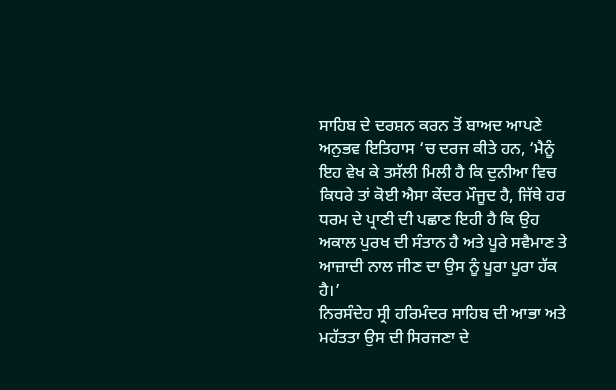ਸਾਹਿਬ ਦੇ ਦਰਸ਼ਨ ਕਰਨ ਤੋਂ ਬਾਅਦ ਆਪਣੇ ਅਨੁਭਵ ਇਤਿਹਾਸ ‘ਚ ਦਰਜ ਕੀਤੇ ਹਨ, ‘ਮੈਨੂੰ ਇਹ ਵੇਖ ਕੇ ਤਸੱਲੀ ਮਿਲੀ ਹੈ ਕਿ ਦੁਨੀਆ ਵਿਚ ਕਿਧਰੇ ਤਾਂ ਕੋਈ ਐਸਾ ਕੇਂਦਰ ਮੌਜੂਦ ਹੈ, ਜਿੱਥੇ ਹਰ ਧਰਮ ਦੇ ਪ੍ਰਾਣੀ ਦੀ ਪਛਾਣ ਇਹੀ ਹੈ ਕਿ ਉਹ ਅਕਾਲ ਪੁਰਖ ਦੀ ਸੰਤਾਨ ਹੈ ਅਤੇ ਪੂਰੇ ਸਵੈਮਾਣ ਤੇ ਆਜ਼ਾਦੀ ਨਾਲ ਜੀਣ ਦਾ ਉਸ ਨੂੰ ਪੂਰਾ ਪੂਰਾ ਹੱਕ ਹੈ।’
ਨਿਰਸੰਦੇਹ ਸ੍ਰੀ ਹਰਿਮੰਦਰ ਸਾਹਿਬ ਦੀ ਆਭਾ ਅਤੇ ਮਹੱਤਤਾ ਉਸ ਦੀ ਸਿਰਜਣਾ ਦੇ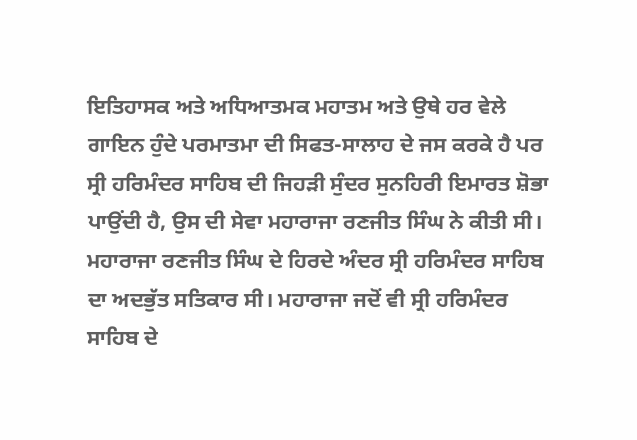ਇਤਿਹਾਸਕ ਅਤੇ ਅਧਿਆਤਮਕ ਮਹਾਤਮ ਅਤੇ ਉਥੇ ਹਰ ਵੇਲੇ ਗਾਇਨ ਹੁੰਦੇ ਪਰਮਾਤਮਾ ਦੀ ਸਿਫਤ-ਸਾਲਾਹ ਦੇ ਜਸ ਕਰਕੇ ਹੈ ਪਰ ਸ੍ਰੀ ਹਰਿਮੰਦਰ ਸਾਹਿਬ ਦੀ ਜਿਹੜੀ ਸੁੰਦਰ ਸੁਨਹਿਰੀ ਇਮਾਰਤ ਸ਼ੋਭਾ ਪਾਉਂਦੀ ਹੈ, ਉਸ ਦੀ ਸੇਵਾ ਮਹਾਰਾਜਾ ਰਣਜੀਤ ਸਿੰਘ ਨੇ ਕੀਤੀ ਸੀ। ਮਹਾਰਾਜਾ ਰਣਜੀਤ ਸਿੰਘ ਦੇ ਹਿਰਦੇ ਅੰਦਰ ਸ੍ਰੀ ਹਰਿਮੰਦਰ ਸਾਹਿਬ ਦਾ ਅਦਭੁੱਤ ਸਤਿਕਾਰ ਸੀ। ਮਹਾਰਾਜਾ ਜਦੋਂ ਵੀ ਸ੍ਰੀ ਹਰਿਮੰਦਰ ਸਾਹਿਬ ਦੇ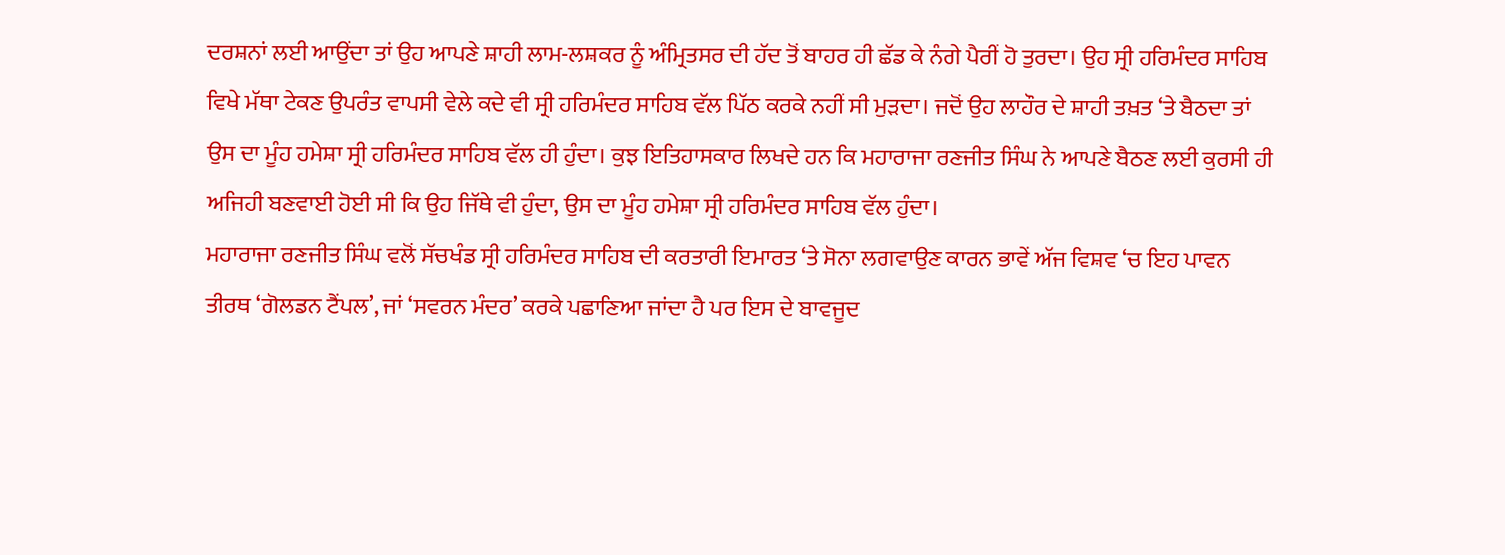ਦਰਸ਼ਨਾਂ ਲਈ ਆਉਂਦਾ ਤਾਂ ਉਹ ਆਪਣੇ ਸ਼ਾਹੀ ਲਾਮ-ਲਸ਼ਕਰ ਨੂੰ ਅੰਮ੍ਰਿਤਸਰ ਦੀ ਹੱਦ ਤੋਂ ਬਾਹਰ ਹੀ ਛੱਡ ਕੇ ਨੰਗੇ ਪੈਰੀਂ ਹੋ ਤੁਰਦਾ। ਉਹ ਸ੍ਰੀ ਹਰਿਮੰਦਰ ਸਾਹਿਬ ਵਿਖੇ ਮੱਥਾ ਟੇਕਣ ਉਪਰੰਤ ਵਾਪਸੀ ਵੇਲੇ ਕਦੇ ਵੀ ਸ੍ਰੀ ਹਰਿਮੰਦਰ ਸਾਹਿਬ ਵੱਲ ਪਿੱਠ ਕਰਕੇ ਨਹੀਂ ਸੀ ਮੁੜਦਾ। ਜਦੋਂ ਉਹ ਲਾਹੌਰ ਦੇ ਸ਼ਾਹੀ ਤਖ਼ਤ ‘ਤੇ ਬੈਠਦਾ ਤਾਂ ਉਸ ਦਾ ਮੂੰਹ ਹਮੇਸ਼ਾ ਸ੍ਰੀ ਹਰਿਮੰਦਰ ਸਾਹਿਬ ਵੱਲ ਹੀ ਹੁੰਦਾ। ਕੁਝ ਇਤਿਹਾਸਕਾਰ ਲਿਖਦੇ ਹਨ ਕਿ ਮਹਾਰਾਜਾ ਰਣਜੀਤ ਸਿੰਘ ਨੇ ਆਪਣੇ ਬੈਠਣ ਲਈ ਕੁਰਸੀ ਹੀ ਅਜਿਹੀ ਬਣਵਾਈ ਹੋਈ ਸੀ ਕਿ ਉਹ ਜਿੱਥੇ ਵੀ ਹੁੰਦਾ, ਉਸ ਦਾ ਮੂੰਹ ਹਮੇਸ਼ਾ ਸ੍ਰੀ ਹਰਿਮੰਦਰ ਸਾਹਿਬ ਵੱਲ ਹੁੰਦਾ।
ਮਹਾਰਾਜਾ ਰਣਜੀਤ ਸਿੰਘ ਵਲੋਂ ਸੱਚਖੰਡ ਸ੍ਰੀ ਹਰਿਮੰਦਰ ਸਾਹਿਬ ਦੀ ਕਰਤਾਰੀ ਇਮਾਰਤ ‘ਤੇ ਸੋਨਾ ਲਗਵਾਉਣ ਕਾਰਨ ਭਾਵੇਂ ਅੱਜ ਵਿਸ਼ਵ ‘ਚ ਇਹ ਪਾਵਨ ਤੀਰਥ ‘ਗੋਲਡਨ ਟੈਂਪਲ’, ਜਾਂ ‘ਸਵਰਨ ਮੰਦਰ’ ਕਰਕੇ ਪਛਾਣਿਆ ਜਾਂਦਾ ਹੈ ਪਰ ਇਸ ਦੇ ਬਾਵਜੂਦ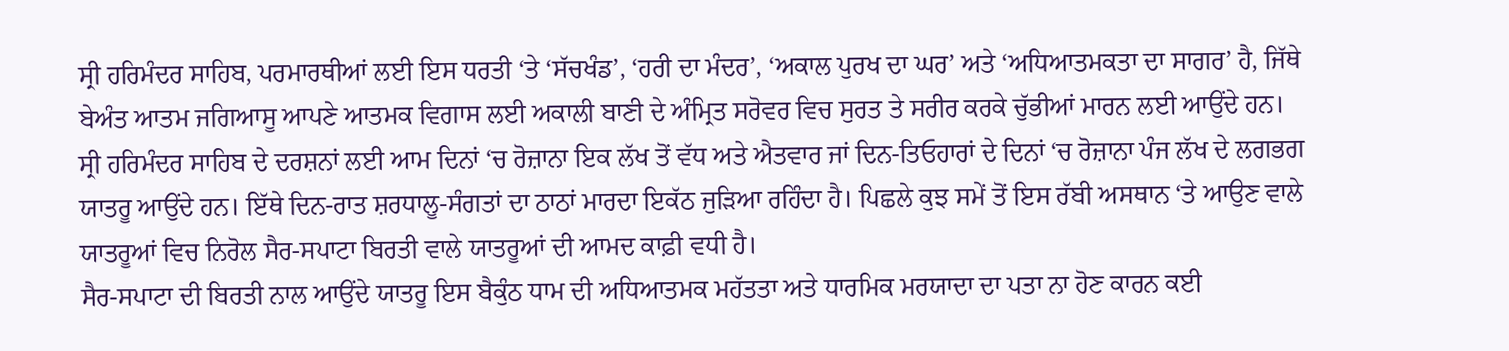ਸ੍ਰੀ ਹਰਿਮੰਦਰ ਸਾਹਿਬ, ਪਰਮਾਰਥੀਆਂ ਲਈ ਇਸ ਧਰਤੀ ‘ਤੇ ‘ਸੱਚਖੰਡ’, ‘ਹਰੀ ਦਾ ਮੰਦਰ’, ‘ਅਕਾਲ ਪੁਰਖ ਦਾ ਘਰ’ ਅਤੇ ‘ਅਧਿਆਤਮਕਤਾ ਦਾ ਸਾਗਰ’ ਹੈ, ਜਿੱਥੇ ਬੇਅੰਤ ਆਤਮ ਜਗਿਆਸੂ ਆਪਣੇ ਆਤਮਕ ਵਿਗਾਸ ਲਈ ਅਕਾਲੀ ਬਾਣੀ ਦੇ ਅੰਮ੍ਰਿਤ ਸਰੋਵਰ ਵਿਚ ਸੁਰਤ ਤੇ ਸਰੀਰ ਕਰਕੇ ਚੁੱਭੀਆਂ ਮਾਰਨ ਲਈ ਆਉਂਦੇ ਹਨ।
ਸ੍ਰੀ ਹਰਿਮੰਦਰ ਸਾਹਿਬ ਦੇ ਦਰਸ਼ਨਾਂ ਲਈ ਆਮ ਦਿਨਾਂ ‘ਚ ਰੋਜ਼ਾਨਾ ਇਕ ਲੱਖ ਤੋਂ ਵੱਧ ਅਤੇ ਐਤਵਾਰ ਜਾਂ ਦਿਨ-ਤਿਓਹਾਰਾਂ ਦੇ ਦਿਨਾਂ ‘ਚ ਰੋਜ਼ਾਨਾ ਪੰਜ ਲੱਖ ਦੇ ਲਗਭਗ ਯਾਤਰੂ ਆਉਂਦੇ ਹਨ। ਇੱਥੇ ਦਿਨ-ਰਾਤ ਸ਼ਰਧਾਲੂ-ਸੰਗਤਾਂ ਦਾ ਠਾਠਾਂ ਮਾਰਦਾ ਇਕੱਠ ਜੁੜਿਆ ਰਹਿੰਦਾ ਹੈ। ਪਿਛਲੇ ਕੁਝ ਸਮੇਂ ਤੋਂ ਇਸ ਰੱਬੀ ਅਸਥਾਨ ‘ਤੇ ਆਉਣ ਵਾਲੇ ਯਾਤਰੂਆਂ ਵਿਚ ਨਿਰੋਲ ਸੈਰ-ਸਪਾਟਾ ਬਿਰਤੀ ਵਾਲੇ ਯਾਤਰੂਆਂ ਦੀ ਆਮਦ ਕਾਫ਼ੀ ਵਧੀ ਹੈ।
ਸੈਰ-ਸਪਾਟਾ ਦੀ ਬਿਰਤੀ ਨਾਲ ਆਉਂਦੇ ਯਾਤਰੂ ਇਸ ਬੈਕੁੰਠ ਧਾਮ ਦੀ ਅਧਿਆਤਮਕ ਮਹੱਤਤਾ ਅਤੇ ਧਾਰਮਿਕ ਮਰਯਾਦਾ ਦਾ ਪਤਾ ਨਾ ਹੋਣ ਕਾਰਨ ਕਈ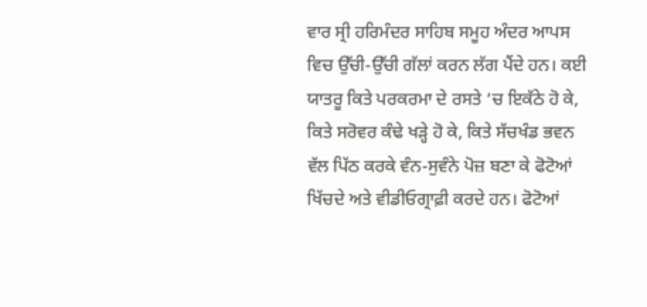ਵਾਰ ਸ੍ਰੀ ਹਰਿਮੰਦਰ ਸਾਹਿਬ ਸਮੂਹ ਅੰਦਰ ਆਪਸ ਵਿਚ ਉੱਚੀ-ਉੱਚੀ ਗੱਲਾਂ ਕਰਨ ਲੱਗ ਪੈਂਦੇ ਹਨ। ਕਈ ਯਾਤਰੂ ਕਿਤੇ ਪਰਕਰਮਾ ਦੇ ਰਸਤੇ ‘ਚ ਇਕੱਠੇ ਹੋ ਕੇ, ਕਿਤੇ ਸਰੋਵਰ ਕੰਢੇ ਖੜ੍ਹੇ ਹੋ ਕੇ, ਕਿਤੇ ਸੱਚਖੰਡ ਭਵਨ ਵੱਲ ਪਿੱਠ ਕਰਕੇ ਵੰਨ-ਸੁਵੰਨੇ ਪੋਜ਼ ਬਣਾ ਕੇ ਫੋਟੋਆਂ ਖਿੱਚਦੇ ਅਤੇ ਵੀਡੀਓਗ੍ਰਾਫ਼ੀ ਕਰਦੇ ਹਨ। ਫੋਟੋਆਂ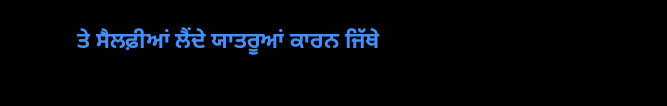ਤੇ ਸੈਲਫ਼ੀਆਂ ਲੈਂਦੇ ਯਾਤਰੂਆਂ ਕਾਰਨ ਜਿੱਥੇ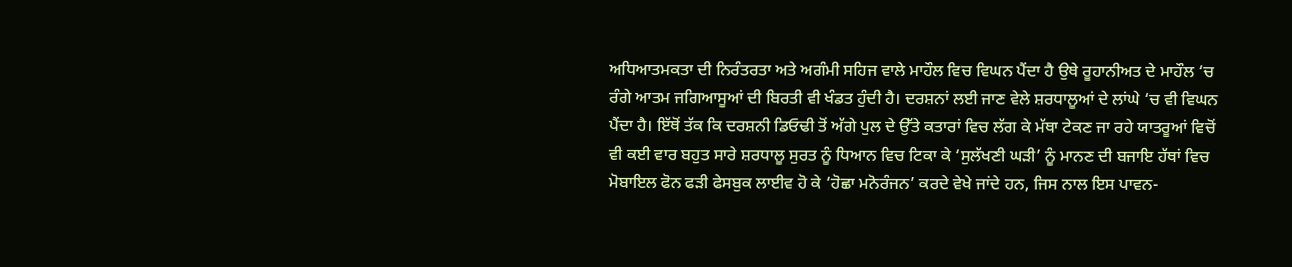ਅਧਿਆਤਮਕਤਾ ਦੀ ਨਿਰੰਤਰਤਾ ਅਤੇ ਅਗੰਮੀ ਸਹਿਜ ਵਾਲੇ ਮਾਹੌਲ ਵਿਚ ਵਿਘਨ ਪੈਂਦਾ ਹੈ ਉਥੇ ਰੂਹਾਨੀਅਤ ਦੇ ਮਾਹੌਲ ‘ਚ ਰੰਗੇ ਆਤਮ ਜਗਿਆਸੂਆਂ ਦੀ ਬਿਰਤੀ ਵੀ ਖੰਡਤ ਹੁੰਦੀ ਹੈ। ਦਰਸ਼ਨਾਂ ਲਈ ਜਾਣ ਵੇਲੇ ਸ਼ਰਧਾਲੂਆਂ ਦੇ ਲਾਂਘੇ ‘ਚ ਵੀ ਵਿਘਨ ਪੈਂਦਾ ਹੈ। ਇੱਥੋਂ ਤੱਕ ਕਿ ਦਰਸ਼ਨੀ ਡਿਓਢੀ ਤੋਂ ਅੱਗੇ ਪੁਲ ਦੇ ਉੱਤੇ ਕਤਾਰਾਂ ਵਿਚ ਲੱਗ ਕੇ ਮੱਥਾ ਟੇਕਣ ਜਾ ਰਹੇ ਯਾਤਰੂਆਂ ਵਿਚੋਂ ਵੀ ਕਈ ਵਾਰ ਬਹੁਤ ਸਾਰੇ ਸ਼ਰਧਾਲੂ ਸੁਰਤ ਨੂੰ ਧਿਆਨ ਵਿਚ ਟਿਕਾ ਕੇ ‘ਸੁਲੱਖਣੀ ਘੜੀ’ ਨੂੰ ਮਾਨਣ ਦੀ ਬਜਾਇ ਹੱਥਾਂ ਵਿਚ ਮੋਬਾਇਲ ਫੋਨ ਫੜੀ ਫੇਸਬੁਕ ਲਾਈਵ ਹੋ ਕੇ ‘ਹੋਛਾ ਮਨੋਰੰਜਨ’ ਕਰਦੇ ਵੇਖੇ ਜਾਂਦੇ ਹਨ, ਜਿਸ ਨਾਲ ਇਸ ਪਾਵਨ-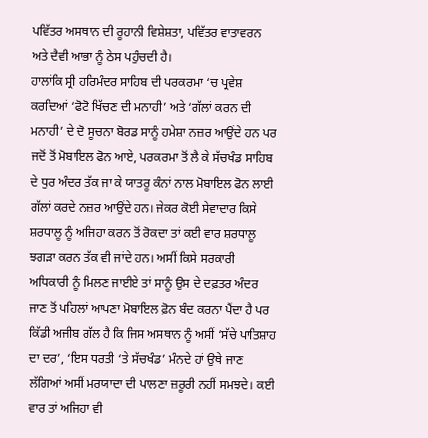ਪਵਿੱਤਰ ਅਸਥਾਨ ਦੀ ਰੂਹਾਨੀ ਵਿਸ਼ੇਸ਼ਤਾ, ਪਵਿੱਤਰ ਵਾਤਾਵਰਨ ਅਤੇ ਦੈਵੀ ਆਭਾ ਨੂੰ ਠੇਸ ਪਹੁੰਚਦੀ ਹੈ।
ਹਾਲਾਂਕਿ ਸ੍ਰੀ ਹਰਿਮੰਦਰ ਸਾਹਿਬ ਦੀ ਪਰਕਰਮਾ ‘ਚ ਪ੍ਰਵੇਸ਼ ਕਰਦਿਆਂ ‘ਫੋਟੋ ਖਿੱਚਣ ਦੀ ਮਨਾਹੀ’ ਅਤੇ ‘ਗੱਲਾਂ ਕਰਨ ਦੀ ਮਨਾਹੀ’ ਦੇ ਦੋ ਸੂਚਨਾ ਬੋਰਡ ਸਾਨੂੰ ਹਮੇਸ਼ਾ ਨਜ਼ਰ ਆਉਂਦੇ ਹਨ ਪਰ ਜਦੋਂ ਤੋਂ ਮੋਬਾਇਲ ਫੋਨ ਆਏ, ਪਰਕਰਮਾ ਤੋਂ ਲੈ ਕੇ ਸੱਚਖੰਡ ਸਾਹਿਬ ਦੇ ਧੁਰ ਅੰਦਰ ਤੱਕ ਜਾ ਕੇ ਯਾਤਰੂ ਕੰਨਾਂ ਨਾਲ ਮੋਬਾਇਲ ਫੋਨ ਲਾਈ ਗੱਲਾਂ ਕਰਦੇ ਨਜ਼ਰ ਆਉਂਦੇ ਹਨ। ਜੇਕਰ ਕੋਈ ਸੇਵਾਦਾਰ ਕਿਸੇ ਸ਼ਰਧਾਲੂ ਨੂੰ ਅਜਿਹਾ ਕਰਨ ਤੋਂ ਰੋਕਦਾ ਤਾਂ ਕਈ ਵਾਰ ਸ਼ਰਧਾਲੂ ਝਗੜਾ ਕਰਨ ਤੱਕ ਵੀ ਜਾਂਦੇ ਹਨ। ਅਸੀਂ ਕਿਸੇ ਸਰਕਾਰੀ ਅਧਿਕਾਰੀ ਨੂੰ ਮਿਲਣ ਜਾਈਏ ਤਾਂ ਸਾਨੂੰ ਉਸ ਦੇ ਦਫ਼ਤਰ ਅੰਦਰ ਜਾਣ ਤੋਂ ਪਹਿਲਾਂ ਆਪਣਾ ਮੋਬਾਇਲ ਫ਼ੋਨ ਬੰਦ ਕਰਨਾ ਪੈਂਦਾ ਹੈ ਪਰ ਕਿੱਡੀ ਅਜੀਬ ਗੱਲ ਹੈ ਕਿ ਜਿਸ ਅਸਥਾਨ ਨੂੰ ਅਸੀਂ ‘ਸੱਚੇ ਪਾਤਿਸ਼ਾਹ ਦਾ ਦਰ’, ‘ਇਸ ਧਰਤੀ ‘ਤੇ ਸੱਚਖੰਡ’ ਮੰਨਦੇ ਹਾਂ ਉਥੇ ਜਾਣ ਲੱਗਿਆਂ ਅਸੀਂ ਮਰਯਾਦਾ ਦੀ ਪਾਲਣਾ ਜ਼ਰੂਰੀ ਨਹੀਂ ਸਮਝਦੇ। ਕਈ ਵਾਰ ਤਾਂ ਅਜਿਹਾ ਵੀ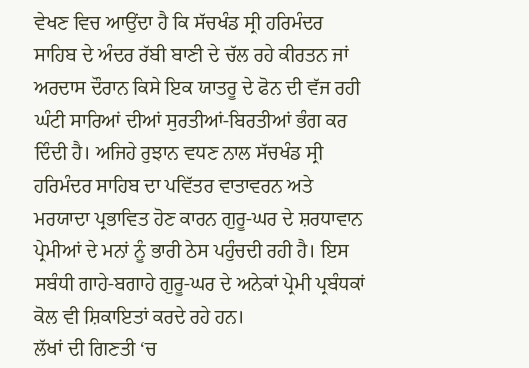ਵੇਖਣ ਵਿਚ ਆਉਂਦਾ ਹੈ ਕਿ ਸੱਚਖੰਡ ਸ੍ਰੀ ਹਰਿਮੰਦਰ ਸਾਹਿਬ ਦੇ ਅੰਦਰ ਰੱਬੀ ਬਾਣੀ ਦੇ ਚੱਲ ਰਹੇ ਕੀਰਤਨ ਜਾਂ ਅਰਦਾਸ ਦੌਰਾਨ ਕਿਸੇ ਇਕ ਯਾਤਰੂ ਦੇ ਫੋਨ ਦੀ ਵੱਜ ਰਹੀ ਘੰਟੀ ਸਾਰਿਆਂ ਦੀਆਂ ਸੁਰਤੀਆਂ-ਬਿਰਤੀਆਂ ਭੰਗ ਕਰ ਦਿੰਦੀ ਹੈ। ਅਜਿਹੇ ਰੁਝਾਨ ਵਧਣ ਨਾਲ ਸੱਚਖੰਡ ਸ੍ਰੀ ਹਰਿਮੰਦਰ ਸਾਹਿਬ ਦਾ ਪਵਿੱਤਰ ਵਾਤਾਵਰਨ ਅਤੇ ਮਰਯਾਦਾ ਪ੍ਰਭਾਵਿਤ ਹੋਣ ਕਾਰਨ ਗੁਰੂ-ਘਰ ਦੇ ਸ਼ਰਧਾਵਾਨ ਪ੍ਰੇਮੀਆਂ ਦੇ ਮਨਾਂ ਨੂੰ ਭਾਰੀ ਠੇਸ ਪਹੁੰਚਦੀ ਰਹੀ ਹੈ। ਇਸ ਸਬੰਧੀ ਗਾਹੇ-ਬਗਾਹੇ ਗੁਰੂ-ਘਰ ਦੇ ਅਨੇਕਾਂ ਪ੍ਰੇਮੀ ਪ੍ਰਬੰਧਕਾਂ ਕੋਲ ਵੀ ਸ਼ਿਕਾਇਤਾਂ ਕਰਦੇ ਰਹੇ ਹਨ।
ਲੱਖਾਂ ਦੀ ਗਿਣਤੀ ‘ਚ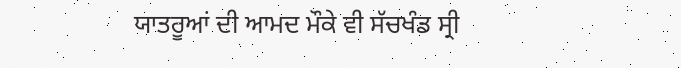ਯਾਤਰੂਆਂ ਦੀ ਆਮਦ ਮੌਕੇ ਵੀ ਸੱਚਖੰਡ ਸ੍ਰੀ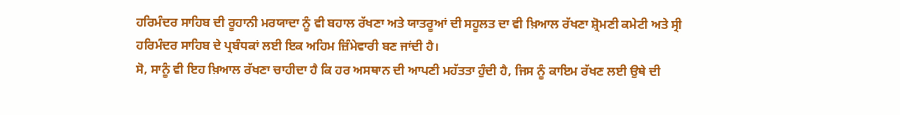ਹਰਿਮੰਦਰ ਸਾਹਿਬ ਦੀ ਰੂਹਾਨੀ ਮਰਯਾਦਾ ਨੂੰ ਵੀ ਬਹਾਲ ਰੱਖਣਾ ਅਤੇ ਯਾਤਰੂਆਂ ਦੀ ਸਹੂਲਤ ਦਾ ਵੀ ਖ਼ਿਆਲ ਰੱਖਣਾ ਸ਼੍ਰੋਮਣੀ ਕਮੇਟੀ ਅਤੇ ਸ੍ਰੀ ਹਰਿਮੰਦਰ ਸਾਹਿਬ ਦੇ ਪ੍ਰਬੰਧਕਾਂ ਲਈ ਇਕ ਅਹਿਮ ਜ਼ਿੰਮੇਵਾਰੀ ਬਣ ਜਾਂਦੀ ਹੈ।
ਸੋ, ਸਾਨੂੰ ਵੀ ਇਹ ਖ਼ਿਆਲ ਰੱਖਣਾ ਚਾਹੀਦਾ ਹੈ ਕਿ ਹਰ ਅਸਥਾਨ ਦੀ ਆਪਣੀ ਮਹੱਤਤਾ ਹੁੰਦੀ ਹੈ, ਜਿਸ ਨੂੰ ਕਾਇਮ ਰੱਖਣ ਲਈ ਉਥੇ ਦੀ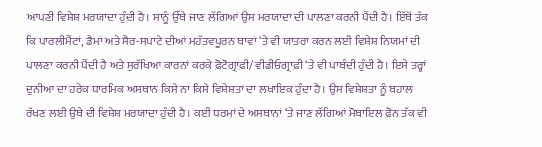ਆਪਣੀ ਵਿਸ਼ੇਸ਼ ਮਰਯਾਦਾ ਹੁੰਦੀ ਹੈ। ਸਾਨੂੰ ਉੱਥੇ ਜਾਣ ਲੱਗਿਆਂ ਉਸ ਮਰਯਾਦਾ ਦੀ ਪਾਲਣਾ ਕਰਨੀ ਪੈਂਦੀ ਹੈ। ਇੱਥੋਂ ਤੱਕ ਕਿ ਪਾਰਲੀਮੈਂਟਾਂ, ਡੈਮਾਂ ਅਤੇ ਸੈਰ-ਸਪਾਟੇ ਦੀਆਂ ਮਹੱਤਵਪੂਰਨ ਥਾਵਾਂ ‘ਤੇ ਵੀ ਯਾਤਰਾ ਕਰਨ ਲਈ ਵਿਸ਼ੇਸ਼ ਨਿਯਮਾਂ ਦੀ ਪਾਲਣਾ ਕਰਨੀ ਪੈਂਦੀ ਹੈ ਅਤੇ ਸੁਰੱਖਿਆ ਕਾਰਨਾਂ ਕਰਕੇ ਫ਼ੋਟੋਗ੍ਰਾਫ਼ੀ/ ਵੀਡੀਓਗ੍ਰਾਫ਼ੀ ‘ਤੇ ਵੀ ਪਾਬੰਦੀ ਹੁੰਦੀ ਹੈ। ਇਸੇ ਤਰ੍ਹਾਂ ਦੁਨੀਆ ਦਾ ਹਰੇਕ ਧਾਰਮਿਕ ਅਸਥਾਨ ਕਿਸੇ ਨਾ ਕਿਸੇ ਵਿਸ਼ੇਸ਼ਤਾ ਦਾ ਲਖਾਇਕ ਹੁੰਦਾ ਹੈ। ਉਸ ਵਿਸ਼ੇਸ਼ਤਾ ਨੂੰ ਬਹਾਲ ਰੱਖਣ ਲਈ ਉਥੇ ਦੀ ਵਿਸ਼ੇਸ਼ ਮਰਯਾਦਾ ਹੁੰਦੀ ਹੈ। ਕਈ ਧਰਮਾਂ ਦੇ ਅਸਥਾਨਾਂ ‘ਤੇ ਜਾਣ ਲੱਗਿਆਂ ਮੋਬਾਇਲ ਫ਼ੋਨ ਤੱਕ ਵੀ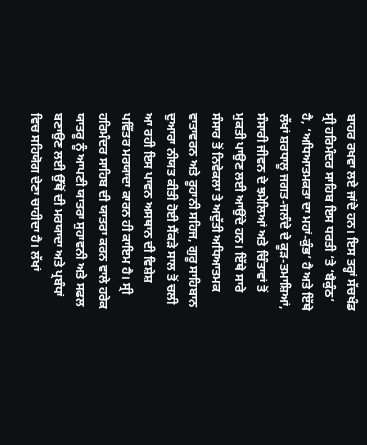ਬਾਹਰ ਰਖਵਾ ਲਏ ਜਾਂਦੇ ਹਨ। ਇਸ ਤਰ੍ਹਾਂ ਸੱਚਖੰਡ ਸ੍ਰੀ ਹਰਿਮੰਦਰ ਸਾਹਿਬ ਇਸ ਧਰਤੀ ‘ਤੇ ‘ਬੈਕੁੰਠ’ ਹੈ, ‘ਅਧਿਆਤਮਕਤਾ ਦਾ ਮਹਾਂ-ਕੁੰਭ’ ਹੈ ਅਤੇ ਇੱਥੇ ਲੱਖਾਂ ਸ਼ਰਧਾਲੂ ਜਗਤ-ਜਲੰਦੇ ਦੇ ਕੂੜ-ਤਮਾਸ਼ਿਆਂ, ਸੰਸਾਰੀ ਜੀਵਨ ਦੇ ਝਮੇਲਿਆਂ ਅਤੇ ਚਿੰਤਾਵਾਂ ਤੋਂ ਮੁਕਤੀ ਪਾਉਣ ਲਈ ਆਉਂਦੇ ਹਨ। ਇੱਥੇ ਸਾਰੇ ਸੰਸਾਰ ਤੋਂ ਨਿਵੇਕਲਾ ਤੇ ਅਦੁੱਤੀ ਅਧਿਆਤਮਕ ਵਾਤਾਵਰਨ ਅਤੇ ਰੂਹਾਨੀ ਸਹਿਜ, ਗੁਰੂ ਸਾਹਿਬਾਨ ਦੁਆਰਾ ਨੀਯਤ ਕੀਤੀ ਹੋਈ ਸੈਂਕੜੇ ਸਾਲ ਤੋਂ ਚਲੀ ਆ ਰਹੀ ਇਸ ਪਾਵਨ ਅਸਥਾਨ ਦੀ ਵਿਸ਼ੇਸ਼ ਪਵਿੱਤਰ ਮਰਯਾਦਾ ਕਾਰਨ ਹੀ ਕਾਇਮ ਹੈ। ਸ੍ਰੀ ਹਰਿਮੰਦਰ ਸਾਹਿਬ ਦੀ ਯਾਤਰਾ ਕਰਨ ਵਾਲੇ ਹਰੇਕ ਯਾਤਰੂ ਨੂੰ ਆਪਣੀ ਯਾਤਰਾ ਸੁਹਾਵਨੀ ਅਤੇ ਸਫਲ ਬਣਾਉਣ ਲਈ ਉੱਥੋਂ ਦੀ ਮਰਯਾਦਾ ਅਤੇ ਪ੍ਰਬੰਧਾਂ ਵਿਚ ਸਹਿਯੋਗ ਦੇਣਾ ਚਾਹੀਦਾ ਹੈ। ਲੱਖਾਂ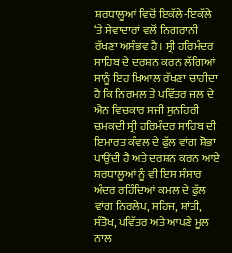ਸ਼ਰਧਾਲੂਆਂ ਵਿਚੋਂ ਇਕੱਲੇ-ਇਕੱਲੇ ‘ਤੇ ਸੇਵਾਦਾਰਾਂ ਵਲੋਂ ਨਿਗਰਾਨੀ ਰੱਖਣਾ ਅਸੰਭਵ ਹੈ। ਸ੍ਰੀ ਹਰਿਮੰਦਰ ਸਾਹਿਬ ਦੇ ਦਰਸ਼ਨ ਕਰਨ ਲੱਗਿਆਂ ਸਾਨੂੰ ਇਹ ਖ਼ਿਆਲ ਰੱਖਣਾ ਚਾਹੀਦਾ ਹੈ ਕਿ ਨਿਰਮਲ ਤੇ ਪਵਿੱਤਰ ਜਲ ਦੇ ਐਨ ਵਿਚਕਾਰ ਸਜੀ ਸੁਨਹਿਰੀ ਚਮਕਦੀ ਸ੍ਰੀ ਹਰਿਮੰਦਰ ਸਾਹਿਬ ਦੀ ਇਮਾਰਤ ਕੰਵਲ ਦੇ ਫੁੱਲ ਵਾਂਗ ਸ਼ੋਭਾ ਪਾਉਂਦੀ ਹੈ ਅਤੇ ਦਰਸ਼ਨ ਕਰਨ ਆਏ ਸ਼ਰਧਾਲੂਆਂ ਨੂੰ ਵੀ ਇਸ ਸੰਸਾਰ ਅੰਦਰ ਰਹਿੰਦਿਆਂ ਕਮਲ ਦੇ ਫੁੱਲ ਵਾਂਗ ਨਿਰਲੇਪ, ਸਹਿਜ, ਸ਼ਾਂਤੀ, ਸੰਤੋਖ, ਪਵਿੱਤਰ ਅਤੇ ਆਪਣੇ ਮੂਲ ਨਾਲ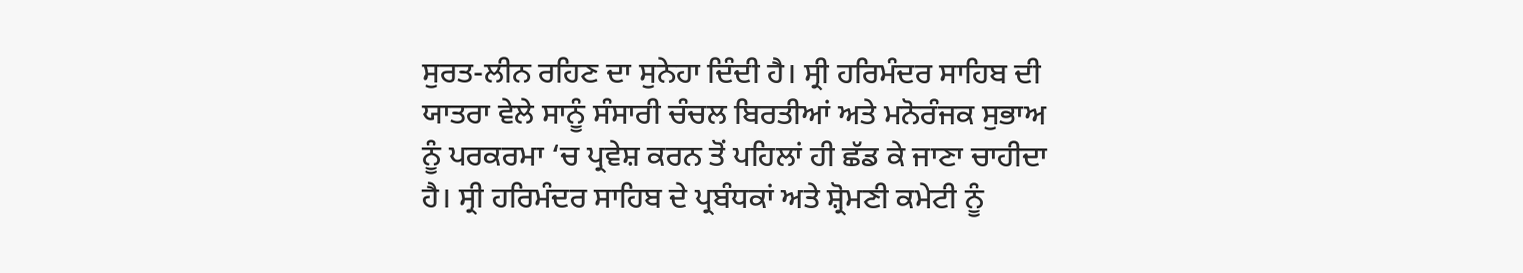ਸੁਰਤ-ਲੀਨ ਰਹਿਣ ਦਾ ਸੁਨੇਹਾ ਦਿੰਦੀ ਹੈ। ਸ੍ਰੀ ਹਰਿਮੰਦਰ ਸਾਹਿਬ ਦੀ ਯਾਤਰਾ ਵੇਲੇ ਸਾਨੂੰ ਸੰਸਾਰੀ ਚੰਚਲ ਬਿਰਤੀਆਂ ਅਤੇ ਮਨੋਰੰਜਕ ਸੁਭਾਅ ਨੂੰ ਪਰਕਰਮਾ ‘ਚ ਪ੍ਰਵੇਸ਼ ਕਰਨ ਤੋਂ ਪਹਿਲਾਂ ਹੀ ਛੱਡ ਕੇ ਜਾਣਾ ਚਾਹੀਦਾ ਹੈ। ਸ੍ਰੀ ਹਰਿਮੰਦਰ ਸਾਹਿਬ ਦੇ ਪ੍ਰਬੰਧਕਾਂ ਅਤੇ ਸ਼੍ਰੋਮਣੀ ਕਮੇਟੀ ਨੂੰ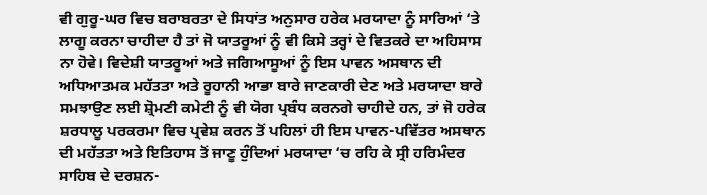ਵੀ ਗੁਰੂ-ਘਰ ਵਿਚ ਬਰਾਬਰਤਾ ਦੇ ਸਿਧਾਂਤ ਅਨੁਸਾਰ ਹਰੇਕ ਮਰਯਾਦਾ ਨੂੰ ਸਾਰਿਆਂ ‘ਤੇ ਲਾਗੂ ਕਰਨਾ ਚਾਹੀਦਾ ਹੈ ਤਾਂ ਜੋ ਯਾਤਰੂਆਂ ਨੂੰ ਵੀ ਕਿਸੇ ਤਰ੍ਹਾਂ ਦੇ ਵਿਤਕਰੇ ਦਾ ਅਹਿਸਾਸ ਨਾ ਹੋਵੇ। ਵਿਦੇਸ਼ੀ ਯਾਤਰੂਆਂ ਅਤੇ ਜਗਿਆਸੂਆਂ ਨੂੰ ਇਸ ਪਾਵਨ ਅਸਥਾਨ ਦੀ ਅਧਿਆਤਮਕ ਮਹੱਤਤਾ ਅਤੇ ਰੂਹਾਨੀ ਆਭਾ ਬਾਰੇ ਜਾਣਕਾਰੀ ਦੇਣ ਅਤੇ ਮਰਯਾਦਾ ਬਾਰੇ ਸਮਝਾਉਣ ਲਈ ਸ਼੍ਰੋਮਣੀ ਕਮੇਟੀ ਨੂੰ ਵੀ ਯੋਗ ਪ੍ਰਬੰਧ ਕਰਨਗੇ ਚਾਹੀਦੇ ਹਨ, ਤਾਂ ਜੋ ਹਰੇਕ ਸ਼ਰਧਾਲੂ ਪਰਕਰਮਾ ਵਿਚ ਪ੍ਰਵੇਸ਼ ਕਰਨ ਤੋਂ ਪਹਿਲਾਂ ਹੀ ਇਸ ਪਾਵਨ-ਪਵਿੱਤਰ ਅਸਥਾਨ ਦੀ ਮਹੱਤਤਾ ਅਤੇ ਇਤਿਹਾਸ ਤੋਂ ਜਾਣੂ ਹੁੰਦਿਆਂ ਮਰਯਾਦਾ ‘ਚ ਰਹਿ ਕੇ ਸ੍ਰੀ ਹਰਿਮੰਦਰ ਸਾਹਿਬ ਦੇ ਦਰਸ਼ਨ-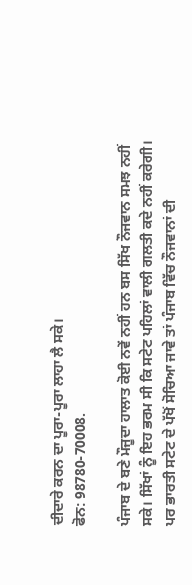ਦੀਦਾਰੇ ਕਰਨ ਦਾ ਪੂਰਾ-ਪੂਰਾ ਲਾਹਾ ਲੈ ਸਕੇ।
ਫੋਨ: 98780-70008.

ਪੰਜਾਬ ਦੇ ਬਣੇ ਮੌਜੂਦਾ ਹਾਲਾਤ ਕੋਈ ਨਵੇਂ ਨਹੀਂ ਹਨ ਬਸ ਸਿੱਖ ਨੌਜਵਾਨ ਸਮਝ ਨਹੀਂ ਸਕੇ। ਸਿੱਖਾਂ ਨੂੰ ਇਹ ਭਰਮ ਸੀ ਕਿ ਸਟੇਟ ਪਹਿਲਾਂ ਵਾਲੀ ਗਲਤੀ ਕਦੇ ਨਹੀਂ ਕਰੇਗੀ। ਪਰ ਭਾਰਤੀ ਸਟੇਟ ਦੇ ਪੱਖੋਂ ਸੋਚਿਆ ਜਾਵੇ ਤਾਂ ਪੰਜਾਬ ਵਿੱਚ ਨੌਜਵਾਨਾਂ ਦੀ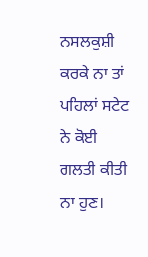ਨਸਲਕੁਸ਼ੀ ਕਰਕੇ ਨਾ ਤਾਂ ਪਹਿਲਾਂ ਸਟੇਟ ਨੇ ਕੋਈ ਗਲਤੀ ਕੀਤੀ ਨਾ ਹੁਣ।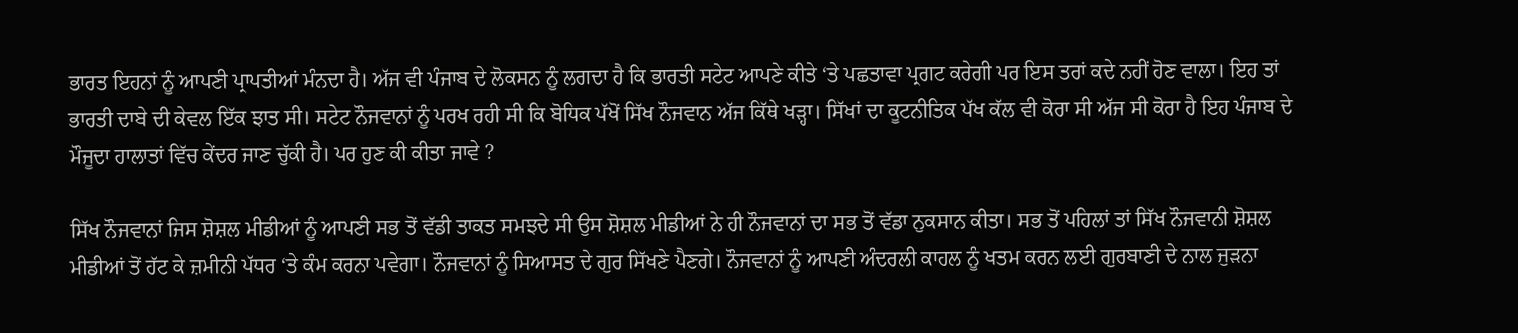ਭਾਰਤ ਇਹਨਾਂ ਨੂੰ ਆਪਣੀ ਪ੍ਰਾਪਤੀਆਂ ਮੰਨਦਾ ਹੈ। ਅੱਜ ਵੀ ਪੰਜਾਬ ਦੇ ਲੋਕਸਨ ਨੂੰ ਲਗਦਾ ਹੈ ਕਿ ਭਾਰਤੀ ਸਟੇਟ ਆਪਣੇ ਕੀਤੇ ‘ਤੇ ਪਛਤਾਵਾ ਪ੍ਰਗਟ ਕਰੇਗੀ ਪਰ ਇਸ ਤਰਾਂ ਕਦੇ ਨਹੀਂ ਹੋਣ ਵਾਲਾ। ਇਹ ਤਾਂ ਭਾਰਤੀ ਦਾਬੇ ਦੀ ਕੇਵਲ ਇੱਕ ਝਾਤ ਸੀ। ਸਟੇਟ ਨੌਜਵਾਨਾਂ ਨੂੰ ਪਰਖ ਰਹੀ ਸੀ ਕਿ ਬੋਧਿਕ ਪੱਖੋਂ ਸਿੱਖ ਨੌਜਵਾਨ ਅੱਜ ਕਿੱਥੇ ਖੜ੍ਹਾ। ਸਿੱਖਾਂ ਦਾ ਕੂਟਨੀਤਿਕ ਪੱਖ ਕੱਲ ਵੀ ਕੋਰਾ ਸੀ ਅੱਜ ਸੀ ਕੋਰਾ ਹੈ ਇਹ ਪੰਜਾਬ ਦੇ ਮੌਜੂਦਾ ਹਾਲਾਤਾਂ ਵਿੱਚ ਕੇਂਦਰ ਜਾਣ ਚੁੱਕੀ ਹੈ। ਪਰ ਹੁਣ ਕੀ ਕੀਤਾ ਜਾਵੇ ?

ਸਿੱਖ ਨੌਜਵਾਨਾਂ ਜਿਸ ਸ਼ੋਸ਼ਲ ਮੀਡੀਆਂ ਨੂੰ ਆਪਣੀ ਸਭ ਤੋਂ ਵੱਡੀ ਤਾਕਤ ਸਮਝਦੇ ਸੀ ਉਸ ਸ਼ੋਸ਼ਲ ਮੀਡੀਆਂ ਨੇ ਹੀ ਨੌਜਵਾਨਾਂ ਦਾ ਸਭ ਤੋਂ ਵੱਡਾ ਨੁਕਸਾਨ ਕੀਤਾ। ਸਭ ਤੋਂ ਪਹਿਲਾਂ ਤਾਂ ਸਿੱਖ ਨੌਜਵਾਨੀ ਸ਼ੋਸ਼ਲ ਮੀਡੀਆਂ ਤੋਂ ਹੱਟ ਕੇ ਜ਼ਮੀਨੀ ਪੱਧਰ ‘ਤੇ ਕੰਮ ਕਰਨਾ ਪਵੇਗਾ। ਨੌਜਵਾਨਾਂ ਨੂੰ ਸਿਆਸਤ ਦੇ ਗੁਰ ਸਿੱਖਣੇ ਪੈਣਗੇ। ਨੌਜਵਾਨਾਂ ਨੂੰ ਆਪਣੀ ਅੰਦਰਲੀ ਕਾਹਲ ਨੂੰ ਖਤਮ ਕਰਨ ਲਈ ਗੁਰਬਾਣੀ ਦੇ ਨਾਲ ਜੁੜਨਾ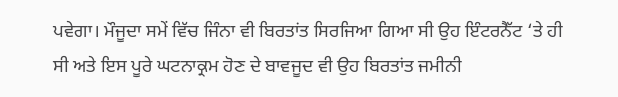ਪਵੇਗਾ। ਮੌਜੂਦਾ ਸਮੇਂ ਵਿੱਚ ਜਿੰਨਾ ਵੀ ਬਿਰਤਾਂਤ ਸਿਰਜਿਆ ਗਿਆ ਸੀ ਉਹ ਇੰਟਰਨੈੱਟ ‘ਤੇ ਹੀ ਸੀ ਅਤੇ ਇਸ ਪੂਰੇ ਘਟਨਾਕ੍ਰਮ ਹੋਣ ਦੇ ਬਾਵਜੂਦ ਵੀ ਉਹ ਬਿਰਤਾਂਤ ਜਮੀਨੀ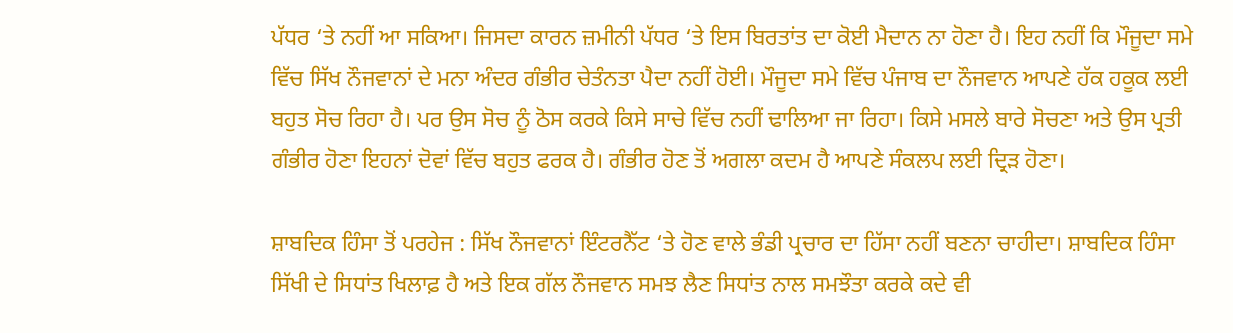ਪੱਧਰ ‘ਤੇ ਨਹੀਂ ਆ ਸਕਿਆ। ਜਿਸਦਾ ਕਾਰਨ ਜ਼ਮੀਨੀ ਪੱਧਰ ‘ਤੇ ਇਸ ਬਿਰਤਾਂਤ ਦਾ ਕੋਈ ਮੈਦਾਨ ਨਾ ਹੋਣਾ ਹੈ। ਇਹ ਨਹੀਂ ਕਿ ਮੌਜੂਦਾ ਸਮੇ ਵਿੱਚ ਸਿੱਖ ਨੌਜਵਾਨਾਂ ਦੇ ਮਨਾ ਅੰਦਰ ਗੰਭੀਰ ਚੇਤੰਨਤਾ ਪੈਦਾ ਨਹੀਂ ਹੋਈ। ਮੌਜੂਦਾ ਸਮੇ ਵਿੱਚ ਪੰਜਾਬ ਦਾ ਨੌਜਵਾਨ ਆਪਣੇ ਹੱਕ ਹਕੂਕ ਲਈ ਬਹੁਤ ਸੋਚ ਰਿਹਾ ਹੈ। ਪਰ ਉਸ ਸੋਚ ਨੂੰ ਠੋਸ ਕਰਕੇ ਕਿਸੇ ਸਾਚੇ ਵਿੱਚ ਨਹੀਂ ਢਾਲਿਆ ਜਾ ਰਿਹਾ। ਕਿਸੇ ਮਸਲੇ ਬਾਰੇ ਸੋਚਣਾ ਅਤੇ ਉਸ ਪ੍ਰਤੀ ਗੰਭੀਰ ਹੋਣਾ ਇਹਨਾਂ ਦੋਵਾਂ ਵਿੱਚ ਬਹੁਤ ਫਰਕ ਹੈ। ਗੰਭੀਰ ਹੋਣ ਤੋਂ ਅਗਲਾ ਕਦਮ ਹੈ ਆਪਣੇ ਸੰਕਲਪ ਲਈ ਦ੍ਰਿੜ ਹੋਣਾ।

ਸ਼ਾਬਦਿਕ ਹਿੰਸਾ ਤੋਂ ਪਰਹੇਜ : ਸਿੱਖ ਨੌਜਵਾਨਾਂ ਇੰਟਰਨੈੱਟ ‘ਤੇ ਹੋਣ ਵਾਲੇ ਭੰਡੀ ਪ੍ਰਚਾਰ ਦਾ ਹਿੱਸਾ ਨਹੀਂ ਬਣਨਾ ਚਾਹੀਦਾ। ਸ਼ਾਬਦਿਕ ਹਿੰਸਾ ਸਿੱਖੀ ਦੇ ਸਿਧਾਂਤ ਖਿਲਾਫ਼ ਹੈ ਅਤੇ ਇਕ ਗੱਲ ਨੌਜਵਾਨ ਸਮਝ ਲੈਣ ਸਿਧਾਂਤ ਨਾਲ ਸਮਝੌਤਾ ਕਰਕੇ ਕਦੇ ਵੀ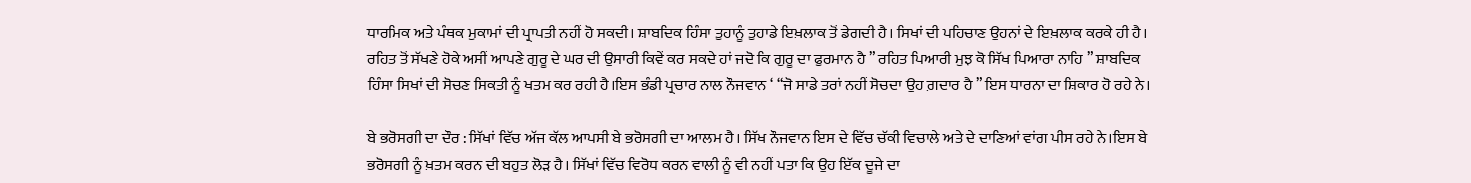ਧਾਰਮਿਕ ਅਤੇ ਪੰਥਕ ਮੁਕਾਮਾਂ ਦੀ ਪ੍ਰਾਪਤੀ ਨਹੀਂ ਹੋ ਸਕਦੀ। ਸ਼ਾਬਦਿਕ ਹਿੰਸਾ ਤੁਹਾਨੂੰ ਤੁਹਾਡੇ ਇਖ਼ਲਾਕ ਤੋਂ ਡੇਗਦੀ ਹੈ। ਸਿਖਾਂ ਦੀ ਪਹਿਚਾਣ ਉਹਨਾਂ ਦੇ ਇਖ਼ਲਾਕ ਕਰਕੇ ਹੀ ਹੈ। ਰਹਿਤ ਤੋਂ ਸੱਖਣੇ ਹੋਕੇ ਅਸੀਂ ਆਪਣੇ ਗੁਰੂ ਦੇ ਘਰ ਦੀ ਉਸਾਰੀ ਕਿਵੇਂ ਕਰ ਸਕਦੇ ਹਾਂ ਜਦੋ ਕਿ ਗੁਰੂ ਦਾ ਫੁਰਮਾਨ ਹੈ ” ਰਹਿਤ ਪਿਆਰੀ ਮੁਝ ਕੋ ਸਿੱਖ ਪਿਆਰਾ ਨਾਹਿ ” ਸ਼ਾਬਦਿਕ ਹਿੰਸਾ ਸਿਖਾਂ ਦੀ ਸੋਚਣ ਸਿਕਤੀ ਨੂੰ ਖਤਮ ਕਰ ਰਹੀ ਹੈ।ਇਸ ਭੰਡੀ ਪ੍ਰਚਾਰ ਨਾਲ ਨੌਜਵਾਨ ‘ “ਜੋ ਸਾਡੇ ਤਰਾਂ ਨਹੀਂ ਸੋਚਦਾ ਉਹ ਗ਼ਦਾਰ ਹੈ ” ਇਸ ਧਾਰਨਾ ਦਾ ਸ਼ਿਕਾਰ ਹੋ ਰਹੇ ਨੇ।

ਬੇ ਭਰੋਸਗੀ ਦਾ ਦੌਰ : ਸਿੱਖਾਂ ਵਿੱਚ ਅੱਜ ਕੱਲ ਆਪਸੀ ਬੇ ਭਰੋਸਗੀ ਦਾ ਆਲਮ ਹੈ। ਸਿੱਖ ਨੌਜਵਾਨ ਇਸ ਦੇ ਵਿੱਚ ਚੱਕੀ ਵਿਚਾਲੇ ਅਤੇ ਦੇ ਦਾਣਿਆਂ ਵਾਂਗ ਪੀਸ ਰਹੇ ਨੇ।ਇਸ ਬੇ ਭਰੋਸਗੀ ਨੂੰ ਖ਼ਤਮ ਕਰਨ ਦੀ ਬਹੁਤ ਲੋੜ ਹੈ। ਸਿੱਖਾਂ ਵਿੱਚ ਵਿਰੋਧ ਕਰਨ ਵਾਲੀ ਨੂੰ ਵੀ ਨਹੀਂ ਪਤਾ ਕਿ ਉਹ ਇੱਕ ਦੂਜੇ ਦਾ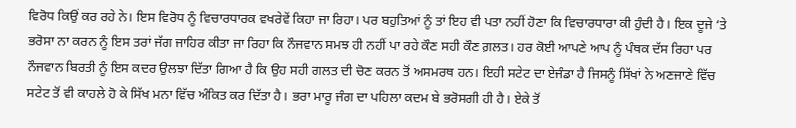ਵਿਰੋਧ ਕਿਉਂ ਕਰ ਰਹੇ ਨੇ। ਇਸ ਵਿਰੋਧ ਨੂੰ ਵਿਚਾਰਧਾਰਕ ਵਖਰੇਵੇਂ ਕਿਹਾ ਜਾ ਰਿਹਾ। ਪਰ ਬਹੁਤਿਆਂ ਨੂੰ ਤਾਂ ਇਹ ਵੀ ਪਤਾ ਨਹੀਂ ਹੋਣਾ ਕਿ ਵਿਚਾਰਧਾਰਾ ਕੀ ਹੁੰਦੀ ਹੈ। ਇਕ ਦੂਜੇ ‘ਤੇ ਭਰੋਸਾ ਨਾ ਕਰਨ ਨੂੰ ਇਸ ਤਰਾਂ ਜੱਗ ਜਾਹਿਰ ਕੀਤਾ ਜਾ ਰਿਹਾ ਕਿ ਨੌਜਵਾਨ ਸਮਝ ਹੀ ਨਹੀਂ ਪਾ ਰਹੇ ਕੌਣ ਸਹੀ ਕੌਣ ਗ਼ਲਤ। ਹਰ ਕੋਈ ਆਪਣੇ ਆਪ ਨੂੰ ਪੰਥਕ ਦੱਸ ਰਿਹਾ ਪਰ ਨੌਜਵਾਨ ਬਿਰਤੀ ਨੂੰ ਇਸ ਕਦਰ ਉਲਝਾ ਦਿੱਤਾ ਗਿਆ ਹੈ ਕਿ ਉਹ ਸਹੀ ਗਲਤ ਦੀ ਚੋਣ ਕਰਨ ਤੋਂ ਅਸਮਰਥ ਹਨ। ਇਹੀ ਸਟੇਟ ਦਾ ਏਜੰਡਾ ਹੈ ਜਿਸਨੂੰ ਸਿੱਖਾਂ ਨੇ ਅਣਜਾਣੇ ਵਿੱਚ ਸਟੇਟ ਤੋਂ ਵੀ ਕਾਹਲੇ ਹੋ ਕੇ ਸਿੱਖ ਮਨਾ ਵਿੱਚ ਅੰਕਿਤ ਕਰ ਦਿੱਤਾ ਹੈ। ਭਰਾ ਮਾਰੂ ਜੰਗ ਦਾ ਪਹਿਲਾ ਕਦਮ ਬੇ ਭਰੋਸਗੀ ਹੀ ਹੈ। ਏਕੇ ਤੋਂ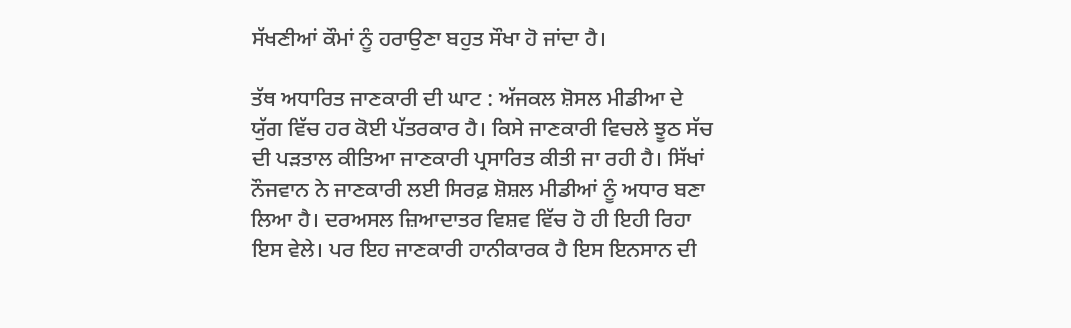ਸੱਖਣੀਆਂ ਕੌਮਾਂ ਨੂੰ ਹਰਾਉਣਾ ਬਹੁਤ ਸੌਖਾ ਹੋ ਜਾਂਦਾ ਹੈ।

ਤੱਥ ਅਧਾਰਿਤ ਜਾਣਕਾਰੀ ਦੀ ਘਾਟ : ਅੱਜਕਲ ਸ਼ੋਸਲ ਮੀਡੀਆ ਦੇ ਯੁੱਗ ਵਿੱਚ ਹਰ ਕੋਈ ਪੱਤਰਕਾਰ ਹੈ। ਕਿਸੇ ਜਾਣਕਾਰੀ ਵਿਚਲੇ ਝੂਠ ਸੱਚ ਦੀ ਪੜਤਾਲ ਕੀਤਿਆ ਜਾਣਕਾਰੀ ਪ੍ਰਸਾਰਿਤ ਕੀਤੀ ਜਾ ਰਹੀ ਹੈ। ਸਿੱਖਾਂ ਨੌਜਵਾਨ ਨੇ ਜਾਣਕਾਰੀ ਲਈ ਸਿਰਫ਼ ਸ਼ੋਸ਼ਲ ਮੀਡੀਆਂ ਨੂੰ ਅਧਾਰ ਬਣਾ ਲਿਆ ਹੈ। ਦਰਅਸਲ ਜ਼ਿਆਦਾਤਰ ਵਿਸ਼ਵ ਵਿੱਚ ਹੋ ਹੀ ਇਹੀ ਰਿਹਾ ਇਸ ਵੇਲੇ। ਪਰ ਇਹ ਜਾਣਕਾਰੀ ਹਾਨੀਕਾਰਕ ਹੈ ਇਸ ਇਨਸਾਨ ਦੀ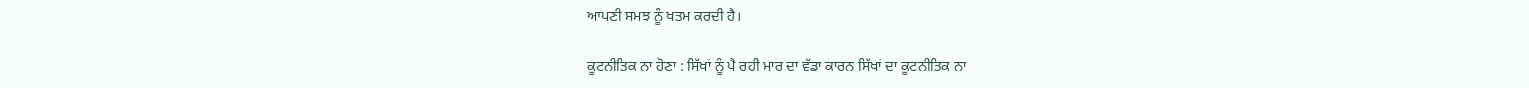ਆਪਣੀ ਸਮਝ ਨੂੰ ਖਤਮ ਕਰਦੀ ਹੈ।

ਕੂਟਨੀਤਿਕ ਨਾ ਹੋਣਾ : ਸਿੱਖਾਂ ਨੂੰ ਪੈ ਰਹੀ ਮਾਰ ਦਾ ਵੱਡਾ ਕਾਰਨ ਸਿੱਖਾਂ ਦਾ ਕੂਟਨੀਤਿਕ ਨਾ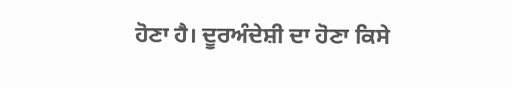ਹੋਣਾ ਹੈ। ਦੂਰਅੰਦੇਸ਼ੀ ਦਾ ਹੋਣਾ ਕਿਸੇ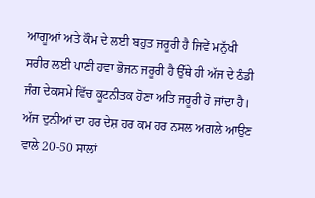ਆਗੂਆਂ ਅਤੇ ਕੌਮ ਦੇ ਲਈ ਬਹੁਤ ਜਰੂਰੀ ਹੈ ਜਿਵੇਂ ਮਨੁੱਖੀ ਸਰੀਰ ਲਈ ਪਾਣੀ ਹਵਾ ਭੋਜਨ ਜਰੂਰੀ ਹੈ ਉੱਥੇ ਹੀ ਅੱਜ ਦੇ ਠੰਡੀ ਜੰਗ ਦੇਕਸਮੇ ਵਿੱਚ ਕੂਟਨੀਤਕ ਹੋਣਾ ਅਤਿ ਜਰੂਰੀ ਹੋ ਜਾਂਦਾ ਹੈ। ਅੱਜ ਦੁਨੀਆਂ ਦਾ ਹਰ ਦੇਸ਼ ਹਰ ਕਮ ਹਰ ਨਸਲ ਅਗਲੇ ਆਉਣ ਵਾਲੇ 20-50 ਸਾਲਾਂ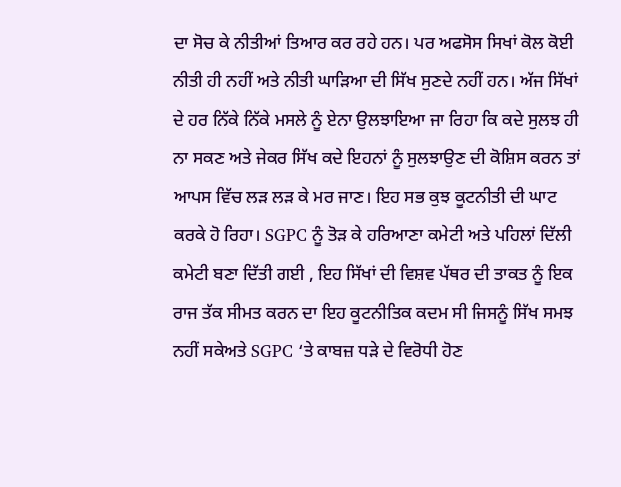ਦਾ ਸੋਚ ਕੇ ਨੀਤੀਆਂ ਤਿਆਰ ਕਰ ਰਹੇ ਹਨ। ਪਰ ਅਫਸੋਸ ਸਿਖਾਂ ਕੋਲ ਕੋਈ ਨੀਤੀ ਹੀ ਨਹੀਂ ਅਤੇ ਨੀਤੀ ਘਾੜਿਆ ਦੀ ਸਿੱਖ ਸੁਣਦੇ ਨਹੀਂ ਹਨ। ਅੱਜ ਸਿੱਖਾਂ ਦੇ ਹਰ ਨਿੱਕੇ ਨਿੱਕੇ ਮਸਲੇ ਨੂੰ ਏਨਾ ਉਲਝਾਇਆ ਜਾ ਰਿਹਾ ਕਿ ਕਦੇ ਸੁਲਝ ਹੀ ਨਾ ਸਕਣ ਅਤੇ ਜੇਕਰ ਸਿੱਖ ਕਦੇ ਇਹਨਾਂ ਨੂੰ ਸੁਲਝਾਉਣ ਦੀ ਕੋਸ਼ਿਸ ਕਰਨ ਤਾਂ ਆਪਸ ਵਿੱਚ ਲੜ ਲੜ ਕੇ ਮਰ ਜਾਣ। ਇਹ ਸਭ ਕੁਝ ਕੂਟਨੀਤੀ ਦੀ ਘਾਟ ਕਰਕੇ ਹੋ ਰਿਹਾ। SGPC ਨੂੰ ਤੋੜ ਕੇ ਹਰਿਆਣਾ ਕਮੇਟੀ ਅਤੇ ਪਹਿਲਾਂ ਦਿੱਲੀ ਕਮੇਟੀ ਬਣਾ ਦਿੱਤੀ ਗਈ , ਇਹ ਸਿੱਖਾਂ ਦੀ ਵਿਸ਼ਵ ਪੱਥਰ ਦੀ ਤਾਕਤ ਨੂੰ ਇਕ ਰਾਜ ਤੱਕ ਸੀਮਤ ਕਰਨ ਦਾ ਇਹ ਕੂਟਨੀਤਿਕ ਕਦਮ ਸੀ ਜਿਸਨੂੰ ਸਿੱਖ ਸਮਝ ਨਹੀਂ ਸਕੇਅਤੇ SGPC ‘ਤੇ ਕਾਬਜ਼ ਧੜੇ ਦੇ ਵਿਰੋਧੀ ਹੋਣ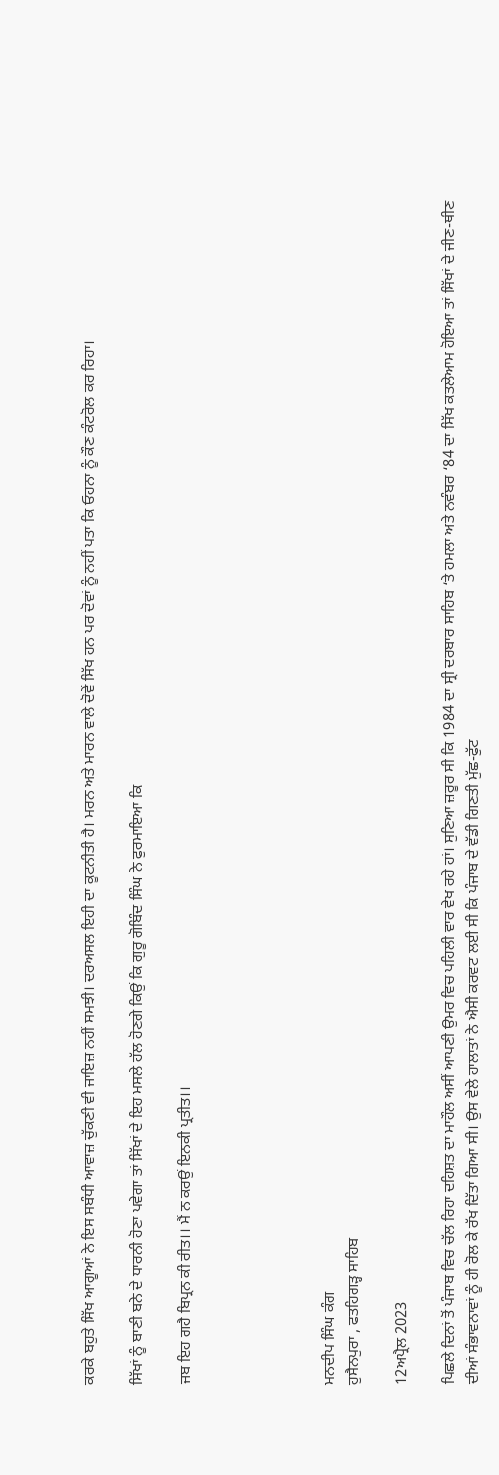ਕਰਕੇ ਬਹੁਤੇ ਸਿੱਖ ਆਗੂਆਂ ਨੇ ਇਸ ਸਬੰਧੀ ਆਵਾਜ਼ ਚੁੱਕਣੀ ਵੀ ਜਾਇਜ਼ ਨਹੀਂ ਸਮਝੀ। ਦਰਅਸਲ ਇਹੀ ਦਾ ਕੂਟਨੀਤੀ ਹੈ। ਮਰਨ ਅਤੇ ਮਾਰਨ ਵਾਲੇ ਦੋਵੇਂ ਸਿੱਖ ਹਨ ਪਰ ਦੋਵਾਂ ਨੂੰ ਨਹੀਂ ਪਤਾ ਕਿ ਓਹਨਾ ਨੂੰ ਕੌਣ ਕੰਟਰੋਲ ਕਰ ਰਿਹਾ।

ਸਿੱਖਾਂ ਨੂੰ ਬਾਣੀ ਬਨੇ ਦੇ ਧਾਰਨੀ ਹੋਣਾ ਪਵੇਗਾ ਤਾਂ ਸਿੱਖਾਂ ਦੇ ਇਹ ਮਸਲੇ ਹੱਲ ਹੋਣਗੇ ਕਿਉਂ ਕਿ ਗੁਰੂ ਗੋਬਿੰਦ ਸਿੰਘ ਨੇ ਫੁਰਮਾਇਆ ਕਿ

ਜਬ ਇਹ ਗਹੈ ਬਿਪ੍ਰਨ ਕੀ ਰੀਤ।। ਮੈਂ ਨ ਕਰਉਂ ਇਨਕੀ ਪ੍ਰਤੀਤ।।





ਮਨਦੀਪ ਸਿੰਘ ਕੰਗ
ਹੁਸੈਨਪੁਰਾ , ਫਤਹਿਗੜ੍ਹ ਸਾਹਿਬ

12ਅਪ੍ਰੈਲ 2023

ਪਿਛਲੇ ਦਿਨਾਂ ਤੋਂ ਪੰਜਾਬ ਵਿਚ ਚੱਲ ਰਿਹਾ ਦਹਿਸ਼ਤ ਦਾ ਮਾਹੌਲ ਅਸੀਂ ਆਪਣੀ ਉਮਰ ਵਿਚ ਪਹਿਲੀ ਵਾਰ ਵੇਖ ਰਹੇ ਹਾਂ। ਸੁਣਿਆ ਜ਼ਰੂਰ ਸੀ ਕਿ 1984 ਦਾ ਸ੍ਰੀ ਦਰਬਾਰ ਸਾਹਿਬ ‘ਤੇ ਹਮਲਾ ਅਤੇ ਨਵੰਬਰ ‘84 ਦਾ ਸਿੱਖ ਕਤਲੇਆਮ ਹੋਇਆ ਤਾਂ ਸਿੱਖਾਂ ਦੇ ਜੀਣ-ਥੀਣ ਦੀਆਂ ਸੰਭਾਵਨਾਵਾਂ ਨੂੰ ਹੀ ਰੋਲ ਕੇ ਰੱਖ ਦਿੱਤਾ ਗਿਆ ਸੀ। ਉਸ ਵੇਲੇ ਹਾਲਾਤਾਂ ਨੇ ਐਸੀ ਕਰਵਟ ਲਈ ਸੀ ਕਿ ਪੰਜਾਬ ਦੇ ਵੱਡੀ ਗਿਣਤੀ ਮੁੱਛ-ਫੁੱਟ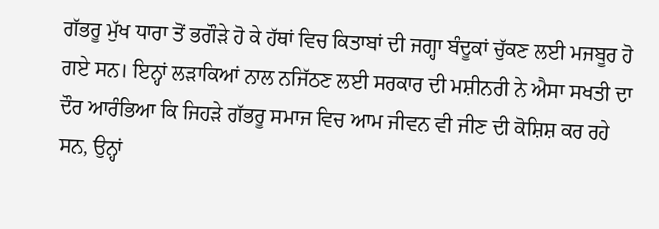ਗੱਭਰੂ ਮੁੱਖ ਧਾਰਾ ਤੋਂ ਭਗੌੜੇ ਹੋ ਕੇ ਹੱਥਾਂ ਵਿਚ ਕਿਤਾਬਾਂ ਦੀ ਜਗ੍ਹਾ ਬੰਦੂਕਾਂ ਚੁੱਕਣ ਲਈ ਮਜਬੂਰ ਹੋ ਗਏ ਸਨ। ਇਨ੍ਹਾਂ ਲੜਾਕਿਆਂ ਨਾਲ ਨਜਿੱਠਣ ਲਈ ਸਰਕਾਰ ਦੀ ਮਸ਼ੀਨਰੀ ਨੇ ਐਸਾ ਸਖਤੀ ਦਾ ਦੌਰ ਆਰੰਭਿਆ ਕਿ ਜਿਹੜੇ ਗੱਭਰੂ ਸਮਾਜ ਵਿਚ ਆਮ ਜੀਵਨ ਵੀ ਜੀਣ ਦੀ ਕੋਸ਼ਿਸ਼ ਕਰ ਰਹੇ ਸਨ, ਉਨ੍ਹਾਂ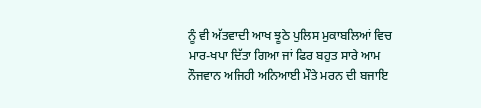ਨੂੰ ਵੀ ਅੱਤਵਾਦੀ ਆਖ ਝੂਠੇ ਪੁਲਿਸ ਮੁਕਾਬਲਿਆਂ ਵਿਚ ਮਾਰ-ਖਪਾ ਦਿੱਤਾ ਗਿਆ ਜਾਂ ਫਿਰ ਬਹੁਤ ਸਾਰੇ ਆਮ ਨੌਜਵਾਨ ਅਜਿਹੀ ਅਨਿਆਈ ਮੌਤੇ ਮਰਨ ਦੀ ਬਜਾਇ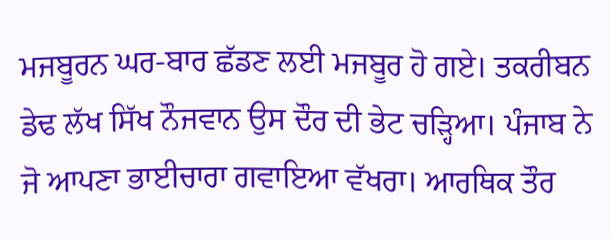ਮਜਬੂਰਨ ਘਰ-ਬਾਰ ਛੱਡਣ ਲਈ ਮਜਬੂਰ ਹੋ ਗਏ। ਤਕਰੀਬਨ ਡੇਢ ਲੱਖ ਸਿੱਖ ਨੌਜਵਾਨ ਉਸ ਦੌਰ ਦੀ ਭੇਟ ਚੜ੍ਹਿਆ। ਪੰਜਾਬ ਨੇ ਜੋ ਆਪਣਾ ਭਾਈਚਾਰਾ ਗਵਾਇਆ ਵੱਖਰਾ। ਆਰਥਿਕ ਤੌਰ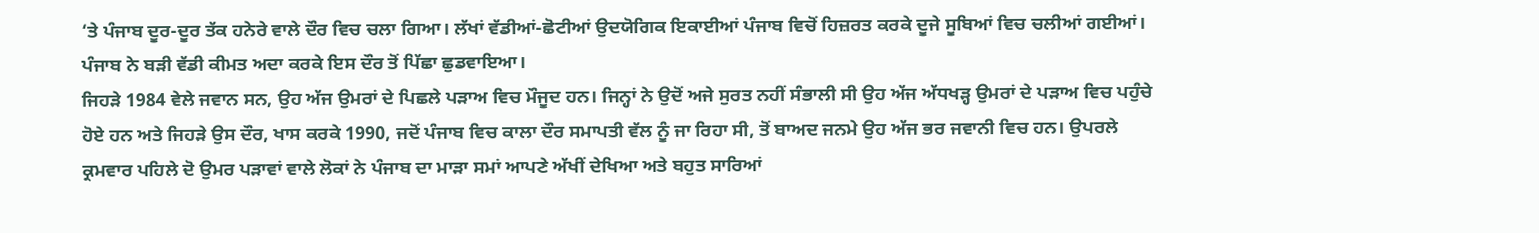‘ਤੇ ਪੰਜਾਬ ਦੂਰ-ਦੂਰ ਤੱਕ ਹਨੇਰੇ ਵਾਲੇ ਦੌਰ ਵਿਚ ਚਲਾ ਗਿਆ। ਲੱਖਾਂ ਵੱਡੀਆਂ-ਛੋਟੀਆਂ ਉਦਯੋਗਿਕ ਇਕਾਈਆਂ ਪੰਜਾਬ ਵਿਚੋਂ ਹਿਜ਼ਰਤ ਕਰਕੇ ਦੂਜੇ ਸੂਬਿਆਂ ਵਿਚ ਚਲੀਆਂ ਗਈਆਂ। ਪੰਜਾਬ ਨੇ ਬੜੀ ਵੱਡੀ ਕੀਮਤ ਅਦਾ ਕਰਕੇ ਇਸ ਦੌਰ ਤੋਂ ਪਿੱਛਾ ਛੁਡਵਾਇਆ।
ਜਿਹੜੇ 1984 ਵੇਲੇ ਜਵਾਨ ਸਨ, ਉਹ ਅੱਜ ਉਮਰਾਂ ਦੇ ਪਿਛਲੇ ਪੜਾਅ ਵਿਚ ਮੌਜੂਦ ਹਨ। ਜਿਨ੍ਹਾਂ ਨੇ ਉਦੋਂ ਅਜੇ ਸੁਰਤ ਨਹੀਂ ਸੰਭਾਲੀ ਸੀ ਉਹ ਅੱਜ ਅੱਧਖੜ੍ਹ ਉਮਰਾਂ ਦੇ ਪੜਾਅ ਵਿਚ ਪਹੁੰਚੇ ਹੋਏ ਹਨ ਅਤੇ ਜਿਹੜੇ ਉਸ ਦੌਰ, ਖਾਸ ਕਰਕੇ 1990, ਜਦੋਂ ਪੰਜਾਬ ਵਿਚ ਕਾਲਾ ਦੌਰ ਸਮਾਪਤੀ ਵੱਲ ਨੂੰ ਜਾ ਰਿਹਾ ਸੀ, ਤੋਂ ਬਾਅਦ ਜਨਮੇ ਉਹ ਅੱਜ ਭਰ ਜਵਾਨੀ ਵਿਚ ਹਨ। ਉਪਰਲੇ ਕ੍ਰਮਵਾਰ ਪਹਿਲੇ ਦੋ ਉਮਰ ਪੜਾਵਾਂ ਵਾਲੇ ਲੋਕਾਂ ਨੇ ਪੰਜਾਬ ਦਾ ਮਾੜਾ ਸਮਾਂ ਆਪਣੇ ਅੱਖੀਂ ਦੇਖਿਆ ਅਤੇ ਬਹੁਤ ਸਾਰਿਆਂ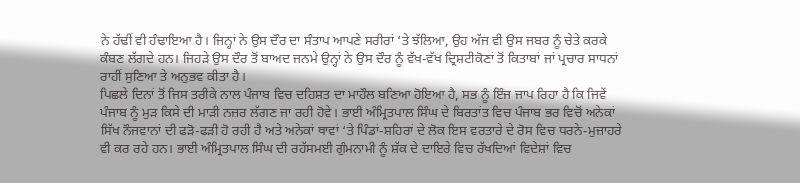ਨੇ ਹੱਢੀਂ ਵੀ ਹੰਢਾਇਆ ਹੈ। ਜਿਨ੍ਹਾਂ ਨੇ ਉਸ ਦੌਰ ਦਾ ਸੰਤਾਪ ਆਪਣੇ ਸਰੀਰਾਂ ‘ਤੇ ਝੱਲਿਆ, ਉਹ ਅੱਜ ਵੀ ਉਸ ਜਬਰ ਨੂੰ ਚੇਤੇ ਕਰਕੇ ਕੰਬਣ ਲੱਗਦੇ ਹਨ। ਜਿਹੜੇ ਉਸ ਦੌਰ ਤੋਂ ਬਾਅਦ ਜਨਮੇ ਉਨ੍ਹਾਂ ਨੇ ਉਸ ਦੌਰ ਨੂੰ ਵੱਖ-ਵੱਖ ਦ੍ਰਿਸ਼ਟੀਕੋਣਾਂ ਤੋਂ ਕਿਤਾਬਾਂ ਜਾਂ ਪ੍ਰਚਾਰ ਸਾਧਨਾਂ ਰਾਹੀਂ ਸੁਣਿਆ ਤੇ ਅਨੁਭਵ ਕੀਤਾ ਹੈ।
ਪਿਛਲੇ ਦਿਨਾਂ ਤੋਂ ਜਿਸ ਤਰੀਕੇ ਨਾਲ ਪੰਜਾਬ ਵਿਚ ਦਹਿਸ਼ਤ ਦਾ ਮਾਹੌਲ ਬਣਿਆ ਹੋਇਆ ਹੈ, ਸਭ ਨੂੰ ਇੰਜ ਜਾਪ ਰਿਹਾ ਹੈ ਕਿ ਜਿਵੇਂ ਪੰਜਾਬ ਨੂੰ ਮੁੜ ਕਿਸੇ ਦੀ ਮਾੜੀ ਨਜ਼ਰ ਲੱਗਣ ਜਾ ਰਹੀ ਹੋਵੇ। ਭਾਈ ਅੰਮ੍ਰਿਤਪਾਲ ਸਿੰਘ ਦੇ ਬਿਰਤਾਂਤ ਵਿਚ ਪੰਜਾਬ ਭਰ ਵਿਚੋਂ ਅਨੇਕਾਂ ਸਿੱਖ ਨੌਜਵਾਨਾਂ ਦੀ ਫੜੋ-ਫੜੀ ਹੋ ਰਹੀ ਹੈ ਅਤੇ ਅਨੇਕਾਂ ਥਾਵਾਂ ‘ਤੇ ਪਿੰਡਾਂ-ਸ਼ਹਿਰਾਂ ਦੇ ਲੋਕ ਇਸ ਵਰਤਾਰੇ ਦੇ ਰੋਸ ਵਿਚ ਧਰਨੇ-ਮੁਜ਼ਾਹਰੇ ਵੀ ਕਰ ਰਹੇ ਹਨ। ਭਾਈ ਅੰਮ੍ਰਿਤਪਾਲ ਸਿੰਘ ਦੀ ਰਹੱਸਮਈ ਗੁੰਮਨਾਮੀ ਨੂੰ ਸ਼ੱਕ ਦੇ ਦਾਇਰੇ ਵਿਚ ਰੱਖਦਿਆਂ ਵਿਦੇਸ਼ਾਂ ਵਿਚ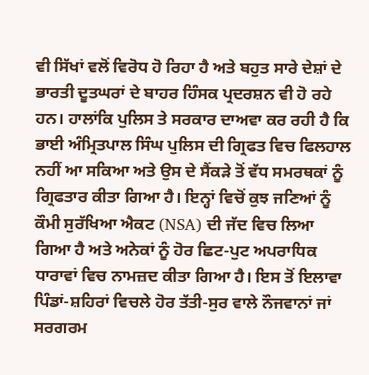ਵੀ ਸਿੱਖਾਂ ਵਲੋਂ ਵਿਰੋਧ ਹੋ ਰਿਹਾ ਹੈ ਅਤੇ ਬਹੁਤ ਸਾਰੇ ਦੇਸ਼ਾਂ ਦੇ ਭਾਰਤੀ ਦੂਤਘਰਾਂ ਦੇ ਬਾਹਰ ਹਿੰਸਕ ਪ੍ਰਦਰਸ਼ਨ ਵੀ ਹੋ ਰਹੇ ਹਨ। ਹਾਲਾਂਕਿ ਪੁਲਿਸ ਤੇ ਸਰਕਾਰ ਦਾਅਵਾ ਕਰ ਰਹੀ ਹੈ ਕਿ ਭਾਈ ਅੰਮ੍ਰਿਤਪਾਲ ਸਿੰਘ ਪੁਲਿਸ ਦੀ ਗ੍ਰਿਫਤ ਵਿਚ ਫਿਲਹਾਲ ਨਹੀਂ ਆ ਸਕਿਆ ਅਤੇ ਉਸ ਦੇ ਸੈਂਕੜੇ ਤੋਂ ਵੱਧ ਸਮਰਥਕਾਂ ਨੂੰ ਗ੍ਰਿਫਤਾਰ ਕੀਤਾ ਗਿਆ ਹੈ। ਇਨ੍ਹਾਂ ਵਿਚੋਂ ਕੁਝ ਜਣਿਆਂ ਨੂੰ ਕੌਮੀ ਸੁਰੱਖਿਆ ਐਕਟ (NSA) ਦੀ ਜੱਦ ਵਿਚ ਲਿਆ ਗਿਆ ਹੈ ਅਤੇ ਅਨੇਕਾਂ ਨੂੰ ਹੋਰ ਛਿਟ-ਪੁਟ ਅਪਰਾਧਿਕ ਧਾਰਾਵਾਂ ਵਿਚ ਨਾਮਜ਼ਦ ਕੀਤਾ ਗਿਆ ਹੈ। ਇਸ ਤੋਂ ਇਲਾਵਾ ਪਿੰਡਾਂ-ਸ਼ਹਿਰਾਂ ਵਿਚਲੇ ਹੋਰ ਤੱਤੀ-ਸੁਰ ਵਾਲੇ ਨੌਜਵਾਨਾਂ ਜਾਂ ਸਰਗਰਮ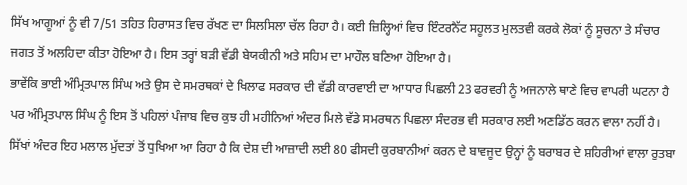ਸਿੱਖ ਆਗੂਆਂ ਨੂੰ ਵੀ 7/51 ਤਹਿਤ ਹਿਰਾਸਤ ਵਿਚ ਰੱਖਣ ਦਾ ਸਿਲਸਿਲਾ ਚੱਲ ਰਿਹਾ ਹੈ। ਕਈ ਜ਼ਿਲ੍ਹਿਆਂ ਵਿਚ ਇੰਟਰਨੈੱਟ ਸਹੂਲਤ ਮੁਲਤਵੀ ਕਰਕੇ ਲੋਕਾਂ ਨੂੰ ਸੂਚਨਾ ਤੇ ਸੰਚਾਰ ਜਗਤ ਤੋਂ ਅਲਹਿਦਾ ਕੀਤਾ ਹੋਇਆ ਹੈ। ਇਸ ਤਰ੍ਹਾਂ ਬੜੀ ਵੱਡੀ ਬੇਯਕੀਨੀ ਅਤੇ ਸਹਿਮ ਦਾ ਮਾਹੌਲ ਬਣਿਆ ਹੋਇਆ ਹੈ।
ਭਾਵੇਂਕਿ ਭਾਈ ਅੰਮ੍ਰਿਤਪਾਲ ਸਿੰਘ ਅਤੇ ਉਸ ਦੇ ਸਮਰਥਕਾਂ ਦੇ ਖਿਲਾਫ ਸਰਕਾਰ ਦੀ ਵੱਡੀ ਕਾਰਵਾਈ ਦਾ ਆਧਾਰ ਪਿਛਲੀ 23 ਫਰਵਰੀ ਨੂੰ ਅਜਨਾਲੇ ਥਾਣੇ ਵਿਚ ਵਾਪਰੀ ਘਟਨਾ ਹੈ ਪਰ ਅੰਮ੍ਰਿਤਪਾਲ ਸਿੰਘ ਨੂੰ ਇਸ ਤੋਂ ਪਹਿਲਾਂ ਪੰਜਾਬ ਵਿਚ ਕੁਝ ਹੀ ਮਹੀਨਿਆਂ ਅੰਦਰ ਮਿਲੇ ਵੱਡੇ ਸਮਰਥਨ ਪਿਛਲਾ ਸੰਦਰਭ ਵੀ ਸਰਕਾਰ ਲਈ ਅਣਡਿੱਠ ਕਰਨ ਵਾਲਾ ਨਹੀਂ ਹੈ। ਸਿੱਖਾਂ ਅੰਦਰ ਇਹ ਮਲਾਲ ਮੁੱਦਤਾਂ ਤੋਂ ਧੁਖਿਆ ਆ ਰਿਹਾ ਹੈ ਕਿ ਦੇਸ਼ ਦੀ ਆਜ਼ਾਦੀ ਲਈ 80 ਫੀਸਦੀ ਕੁਰਬਾਨੀਆਂ ਕਰਨ ਦੇ ਬਾਵਜੂਦ ਉਨ੍ਹਾਂ ਨੂੰ ਬਰਾਬਰ ਦੇ ਸ਼ਹਿਰੀਆਂ ਵਾਲਾ ਰੁਤਬਾ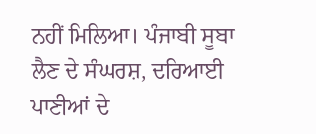ਨਹੀਂ ਮਿਲਿਆ। ਪੰਜਾਬੀ ਸੂਬਾ ਲੈਣ ਦੇ ਸੰਘਰਸ਼, ਦਰਿਆਈ ਪਾਣੀਆਂ ਦੇ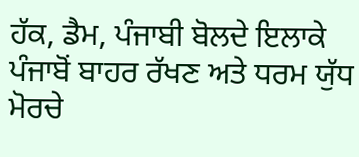ਹੱਕ, ਡੈਮ, ਪੰਜਾਬੀ ਬੋਲਦੇ ਇਲਾਕੇ ਪੰਜਾਬੋਂ ਬਾਹਰ ਰੱਖਣ ਅਤੇ ਧਰਮ ਯੁੱਧ ਮੋਰਚੇ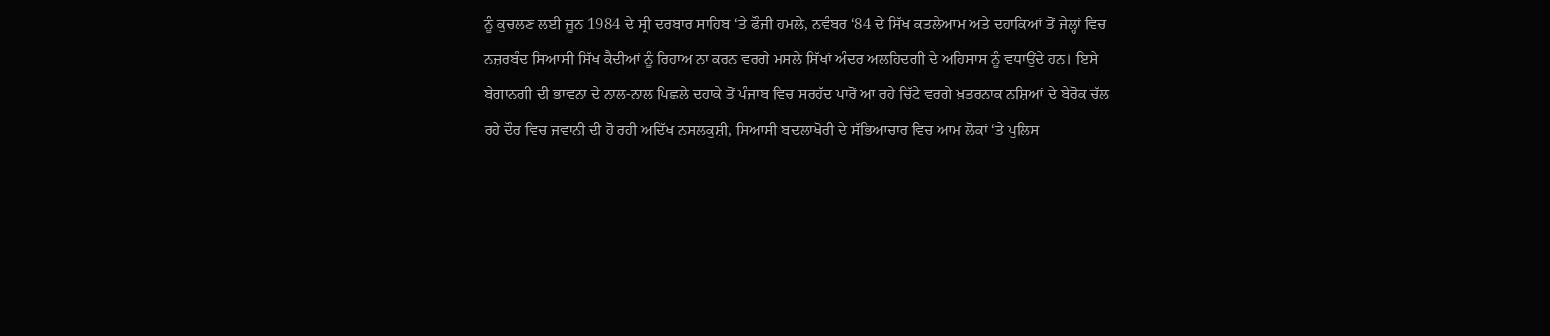ਨੂੰ ਕੁਚਲਣ ਲਈ ਜੂਨ 1984 ਦੇ ਸ੍ਰੀ ਦਰਬਾਰ ਸਾਹਿਬ ‘ਤੇ ਫੌਜੀ ਹਮਲੇ, ਨਵੰਬਰ ‘84 ਦੇ ਸਿੱਖ ਕਤਲੇਆਮ ਅਤੇ ਦਹਾਕਿਆਂ ਤੋਂ ਜੇਲ੍ਹਾਂ ਵਿਚ ਨਜ਼ਰਬੰਦ ਸਿਆਸੀ ਸਿੱਖ ਕੈਦੀਆਂ ਨੂੰ ਰਿਹਾਅ ਨਾ ਕਰਨ ਵਰਗੇ ਮਸਲੇ ਸਿੱਖਾਂ ਅੰਦਰ ਅਲਹਿਦਗੀ ਦੇ ਅਹਿਸਾਸ ਨੂੰ ਵਧਾਉਂਦੇ ਹਨ। ਇਸੇ ਬੇਗਾਨਗੀ ਦੀ ਭਾਵਨਾ ਦੇ ਨਾਲ-ਨਾਲ ਪਿਛਲੇ ਦਹਾਕੇ ਤੋਂ ਪੰਜਾਬ ਵਿਚ ਸਰਹੱਦ ਪਾਰੋਂ ਆ ਰਹੇ ਚਿੱਟੇ ਵਰਗੇ ਖ਼ਤਰਨਾਕ ਨਸ਼ਿਆਂ ਦੇ ਬੇਰੋਕ ਚੱਲ ਰਹੇ ਦੌਰ ਵਿਚ ਜਵਾਨੀ ਦੀ ਹੋ ਰਹੀ ਅਦਿੱਖ ਨਸਲਕੁਸ਼ੀ, ਸਿਆਸੀ ਬਦਲਾਖੋਰੀ ਦੇ ਸੱਭਿਆਚਾਰ ਵਿਚ ਆਮ ਲੋਕਾਂ ‘ਤੇ ਪੁਲਿਸ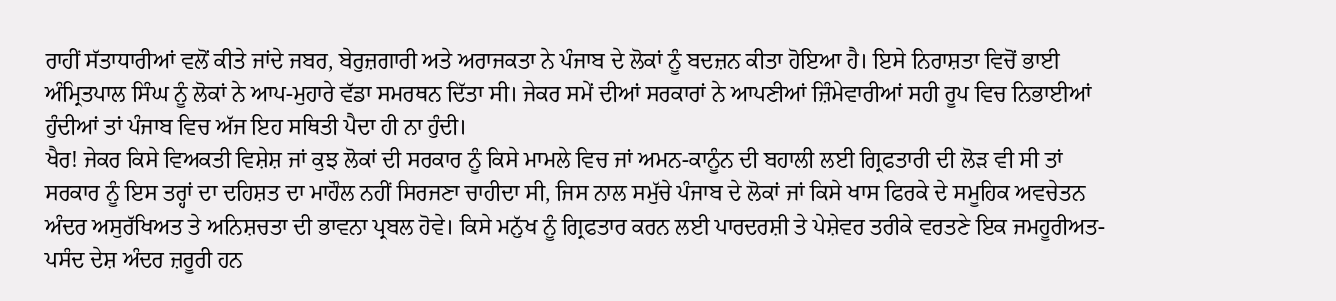ਰਾਹੀਂ ਸੱਤਾਧਾਰੀਆਂ ਵਲੋਂ ਕੀਤੇ ਜਾਂਦੇ ਜਬਰ, ਬੇਰੁਜ਼ਗਾਰੀ ਅਤੇ ਅਰਾਜਕਤਾ ਨੇ ਪੰਜਾਬ ਦੇ ਲੋਕਾਂ ਨੂੰ ਬਦਜ਼ਨ ਕੀਤਾ ਹੋਇਆ ਹੈ। ਇਸੇ ਨਿਰਾਸ਼ਤਾ ਵਿਚੋਂ ਭਾਈ ਅੰਮ੍ਰਿਤਪਾਲ ਸਿੰਘ ਨੂੰ ਲੋਕਾਂ ਨੇ ਆਪ-ਮੁਹਾਰੇ ਵੱਡਾ ਸਮਰਥਨ ਦਿੱਤਾ ਸੀ। ਜੇਕਰ ਸਮੇਂ ਦੀਆਂ ਸਰਕਾਰਾਂ ਨੇ ਆਪਣੀਆਂ ਜ਼ਿੰਮੇਵਾਰੀਆਂ ਸਹੀ ਰੂਪ ਵਿਚ ਨਿਭਾਈਆਂ ਹੁੰਦੀਆਂ ਤਾਂ ਪੰਜਾਬ ਵਿਚ ਅੱਜ ਇਹ ਸਥਿਤੀ ਪੈਦਾ ਹੀ ਨਾ ਹੁੰਦੀ।
ਖੈਰ! ਜੇਕਰ ਕਿਸੇ ਵਿਅਕਤੀ ਵਿਸ਼ੇਸ਼ ਜਾਂ ਕੁਝ ਲੋਕਾਂ ਦੀ ਸਰਕਾਰ ਨੂੰ ਕਿਸੇ ਮਾਮਲੇ ਵਿਚ ਜਾਂ ਅਮਨ-ਕਾਨੂੰਨ ਦੀ ਬਹਾਲੀ ਲਈ ਗ੍ਰਿਫਤਾਰੀ ਦੀ ਲੋੜ ਵੀ ਸੀ ਤਾਂ ਸਰਕਾਰ ਨੂੰ ਇਸ ਤਰ੍ਹਾਂ ਦਾ ਦਹਿਸ਼ਤ ਦਾ ਮਾਹੌਲ ਨਹੀਂ ਸਿਰਜਣਾ ਚਾਹੀਦਾ ਸੀ, ਜਿਸ ਨਾਲ ਸਮੁੱਚੇ ਪੰਜਾਬ ਦੇ ਲੋਕਾਂ ਜਾਂ ਕਿਸੇ ਖਾਸ ਫਿਰਕੇ ਦੇ ਸਮੂਹਿਕ ਅਵਚੇਤਨ ਅੰਦਰ ਅਸੁਰੱਖਿਅਤ ਤੇ ਅਨਿਸ਼ਚਤਾ ਦੀ ਭਾਵਨਾ ਪ੍ਰਬਲ ਹੋਵੇ। ਕਿਸੇ ਮਨੁੱਖ ਨੂੰ ਗ੍ਰਿਫਤਾਰ ਕਰਨ ਲਈ ਪਾਰਦਰਸ਼ੀ ਤੇ ਪੇਸ਼ੇਵਰ ਤਰੀਕੇ ਵਰਤਣੇ ਇਕ ਜਮਹੂਰੀਅਤ-ਪਸੰਦ ਦੇਸ਼ ਅੰਦਰ ਜ਼ਰੂਰੀ ਹਨ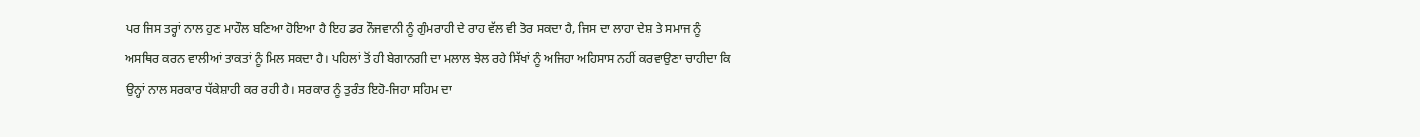ਪਰ ਜਿਸ ਤਰ੍ਹਾਂ ਨਾਲ ਹੁਣ ਮਾਹੌਲ ਬਣਿਆ ਹੋਇਆ ਹੈ ਇਹ ਡਰ ਨੌਜਵਾਨੀ ਨੂੰ ਗੁੰਮਰਾਹੀ ਦੇ ਰਾਹ ਵੱਲ ਵੀ ਤੋਰ ਸਕਦਾ ਹੈ, ਜਿਸ ਦਾ ਲਾਹਾ ਦੇਸ਼ ਤੇ ਸਮਾਜ ਨੂੰ ਅਸਥਿਰ ਕਰਨ ਵਾਲੀਆਂ ਤਾਕਤਾਂ ਨੂੰ ਮਿਲ ਸਕਦਾ ਹੈ। ਪਹਿਲਾਂ ਤੋਂ ਹੀ ਬੇਗਾਨਗੀ ਦਾ ਮਲਾਲ ਝੇਲ ਰਹੇ ਸਿੱਖਾਂ ਨੂੰ ਅਜਿਹਾ ਅਹਿਸਾਸ ਨਹੀਂ ਕਰਵਾਉਣਾ ਚਾਹੀਦਾ ਕਿ ਉਨ੍ਹਾਂ ਨਾਲ ਸਰਕਾਰ ਧੱਕੇਸ਼ਾਹੀ ਕਰ ਰਹੀ ਹੈ। ਸਰਕਾਰ ਨੂੰ ਤੁਰੰਤ ਇਹੋ-ਜਿਹਾ ਸਹਿਮ ਦਾ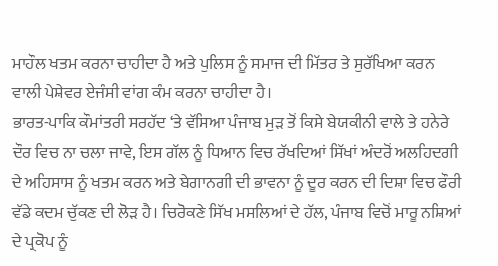ਮਾਹੌਲ ਖਤਮ ਕਰਨਾ ਚਾਹੀਦਾ ਹੈ ਅਤੇ ਪੁਲਿਸ ਨੂੰ ਸਮਾਜ ਦੀ ਮਿੱਤਰ ਤੇ ਸੁਰੱਖਿਆ ਕਰਨ ਵਾਲੀ ਪੇਸ਼ੇਵਰ ਏਜੰਸੀ ਵਾਂਗ ਕੰਮ ਕਰਨਾ ਚਾਹੀਦਾ ਹੈ।
ਭਾਰਤ-ਪਾਕਿ ਕੌਮਾਂਤਰੀ ਸਰਹੱਦ ‘ਤੇ ਵੱਸਿਆ ਪੰਜਾਬ ਮੁੜ ਤੋਂ ਕਿਸੇ ਬੇਯਕੀਨੀ ਵਾਲੇ ਤੇ ਹਨੇਰੇ ਦੌਰ ਵਿਚ ਨਾ ਚਲਾ ਜਾਵੇ, ਇਸ ਗੱਲ ਨੂੰ ਧਿਆਨ ਵਿਚ ਰੱਖਦਿਆਂ ਸਿੱਖਾਂ ਅੰਦਰੋਂ ਅਲਹਿਦਗੀ ਦੇ ਅਹਿਸਾਸ ਨੂੰ ਖਤਮ ਕਰਨ ਅਤੇ ਬੇਗਾਨਗੀ ਦੀ ਭਾਵਨਾ ਨੂੰ ਦੂਰ ਕਰਨ ਦੀ ਦਿਸ਼ਾ ਵਿਚ ਫੌਰੀ ਵੱਡੇ ਕਦਮ ਚੁੱਕਣ ਦੀ ਲੋੜ ਹੈ। ਚਿਰੋਕਣੇ ਸਿੱਖ ਮਸਲਿਆਂ ਦੇ ਹੱਲ, ਪੰਜਾਬ ਵਿਚੋਂ ਮਾਰੂ ਨਸ਼ਿਆਂ ਦੇ ਪ੍ਰਕੋਪ ਨੂੰ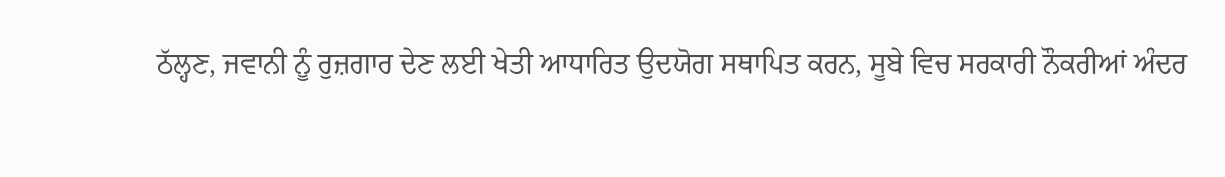ਠੱਲ੍ਹਣ, ਜਵਾਨੀ ਨੂੰ ਰੁਜ਼ਗਾਰ ਦੇਣ ਲਈ ਖੇਤੀ ਆਧਾਰਿਤ ਉਦਯੋਗ ਸਥਾਪਿਤ ਕਰਨ, ਸੂਬੇ ਵਿਚ ਸਰਕਾਰੀ ਨੌਕਰੀਆਂ ਅੰਦਰ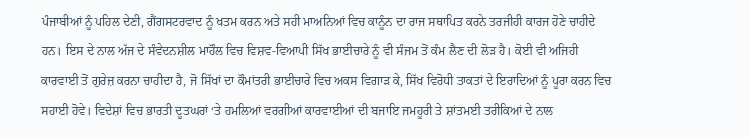ਪੰਜਾਬੀਆਂ ਨੂੰ ਪਹਿਲ ਦੇਣੀ, ਗੈਂਗਸਟਰਵਾਦ ਨੂੰ ਖਤਮ ਕਰਨ ਅਤੇ ਸਹੀ ਮਾਅਨਿਆਂ ਵਿਚ ਕਾਨੂੰਨ ਦਾ ਰਾਜ ਸਥਾਪਿਤ ਕਰਨੇ ਤਰਜੀਹੀ ਕਾਰਜ ਹੋਣੇ ਚਾਹੀਦੇ ਹਨ। ਇਸ ਦੇ ਨਾਲ ਅੱਜ ਦੇ ਸੰਵੇਦਨਸ਼ੀਲ ਮਾਹੌਲ ਵਿਚ ਵਿਸ਼ਵ-ਵਿਆਪੀ ਸਿੱਖ ਭਾਈਚਾਰੇ ਨੂੰ ਵੀ ਸੰਜਮ ਤੋਂ ਕੰਮ ਲੈਣ ਦੀ ਲੋੜ ਹੈ। ਕੋਈ ਵੀ ਅਜਿਹੀ ਕਾਰਵਾਈ ਤੋਂ ਗੁਰੇਜ਼ ਕਰਨਾ ਚਾਹੀਦਾ ਹੈ, ਜੋ ਸਿੱਖਾਂ ਦਾ ਕੌਮਾਂਤਰੀ ਭਾਈਚਾਰੇ ਵਿਚ ਅਕਸ ਵਿਗਾੜ ਕੇ, ਸਿੱਖ ਵਿਰੋਧੀ ਤਾਕਤਾਂ ਦੇ ਇਰਾਦਿਆਂ ਨੂੰ ਪੂਰਾ ਕਰਨ ਵਿਚ ਸਹਾਈ ਹੋਵੇ। ਵਿਦੇਸ਼ਾਂ ਵਿਚ ਭਾਰਤੀ ਦੂਤਘਰਾਂ ‘ਤੇ ਹਮਲਿਆਂ ਵਰਗੀਆਂ ਕਾਰਵਾਈਆਂ ਦੀ ਬਜਾਇ ਜਮਹੂਰੀ ਤੇ ਸ਼ਾਂਤਮਈ ਤਰੀਕਿਆਂ ਦੇ ਨਾਲ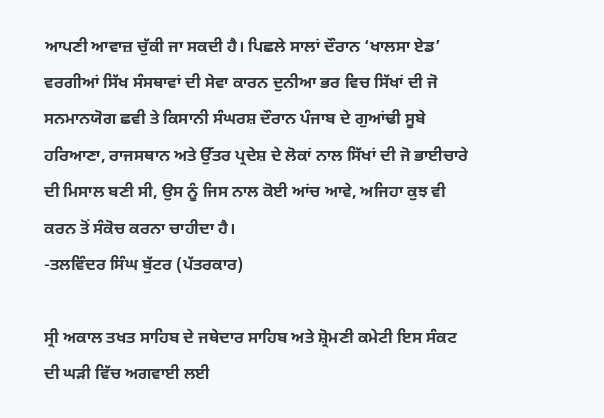ਆਪਣੀ ਆਵਾਜ਼ ਚੁੱਕੀ ਜਾ ਸਕਦੀ ਹੈ। ਪਿਛਲੇ ਸਾਲਾਂ ਦੌਰਾਨ ‘ਖਾਲਸਾ ਏਡ’ ਵਰਗੀਆਂ ਸਿੱਖ ਸੰਸਥਾਵਾਂ ਦੀ ਸੇਵਾ ਕਾਰਨ ਦੁਨੀਆ ਭਰ ਵਿਚ ਸਿੱਖਾਂ ਦੀ ਜੋ ਸਨਮਾਨਯੋਗ ਛਵੀ ਤੇ ਕਿਸਾਨੀ ਸੰਘਰਸ਼ ਦੌਰਾਨ ਪੰਜਾਬ ਦੇ ਗੁਆਂਢੀ ਸੂਬੇ ਹਰਿਆਣਾ, ਰਾਜਸਥਾਨ ਅਤੇ ਉੱਤਰ ਪ੍ਰਦੇਸ਼ ਦੇ ਲੋਕਾਂ ਨਾਲ ਸਿੱਖਾਂ ਦੀ ਜੋ ਭਾਈਚਾਰੇ ਦੀ ਮਿਸਾਲ ਬਣੀ ਸੀ, ਉਸ ਨੂੰ ਜਿਸ ਨਾਲ ਕੋਈ ਆਂਚ ਆਵੇ, ਅਜਿਹਾ ਕੁਝ ਵੀ ਕਰਨ ਤੋਂ ਸੰਕੋਚ ਕਰਨਾ ਚਾਹੀਦਾ ਹੈ।
-ਤਲਵਿੰਦਰ ਸਿੰਘ ਬੁੱਟਰ (ਪੱਤਰਕਾਰ)

ਸ੍ਰੀ ਅਕਾਲ ਤਖਤ ਸਾਹਿਬ ਦੇ ਜਥੇਦਾਰ ਸਾਹਿਬ ਅਤੇ ਸ਼੍ਰੋਮਣੀ ਕਮੇਟੀ ਇਸ ਸੰਕਟ ਦੀ ਘੜੀ ਵਿੱਚ ਅਗਵਾਈ ਲਈ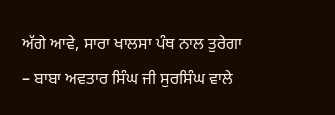ਅੱਗੇ ਆਵੇ, ਸਾਰਾ ਖਾਲਸਾ ਪੰਥ ਨਾਲ ਤੁਰੇਗਾ – ਬਾਬਾ ਅਵਤਾਰ ਸਿੰਘ ਜੀ ਸੁਰਸਿੰਘ ਵਾਲੇ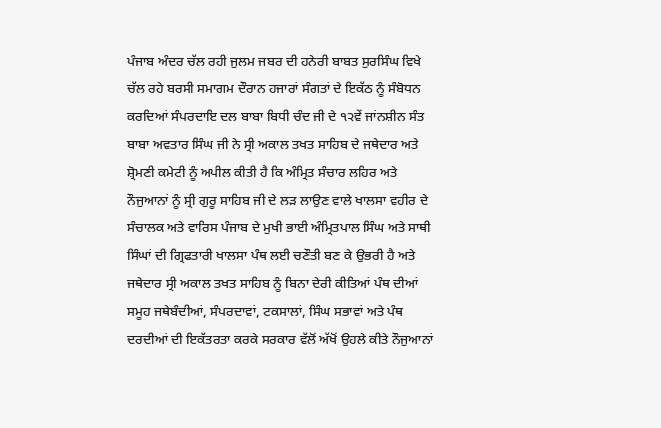ਪੰਜਾਬ ਅੰਦਰ ਚੱਲ ਰਹੀ ਜੁਲਮ ਜਬਰ ਦੀ ਹਨੇਰੀ ਬਾਬਤ ਸੁਰਸਿੰਘ ਵਿਖੇ ਚੱਲ ਰਹੇ ਬਰਸੀ ਸਮਾਗਮ ਦੌਰਾਨ ਹਜਾਰਾਂ ਸੰਗਤਾਂ ਦੇ ਇਕੱਠ ਨੂੰ ਸੰਬੋਧਨ ਕਰਦਿਆਂ ਸੰਪਰਦਾਇ ਦਲ ਬਾਬਾ ਬਿਧੀ ਚੰਦ ਜੀ ਦੇ ੧੨ਵੇਂ ਜਾਂਨਸ਼ੀਨ ਸੰਤ ਬਾਬਾ ਅਵਤਾਰ ਸਿੰਘ ਜੀ ਨੇ ਸ੍ਰੀ ਅਕਾਲ ਤਖਤ ਸਾਹਿਬ ਦੇ ਜਥੇਦਾਰ ਅਤੇ ਸ਼੍ਰੋਮਣੀ ਕਮੇਟੀ ਨੂੰ ਅਪੀਲ ਕੀਤੀ ਹੈ ਕਿ ਅੰਮ੍ਰਿਤ ਸੰਚਾਰ ਲਹਿਰ ਅਤੇ ਨੌਜੁਆਨਾਂ ਨੂੰ ਸ੍ਰੀ ਗੁਰੂ ਸਾਹਿਬ ਜੀ ਦੇ ਲੜ ਲਾਉਣ ਵਾਲੇ ਖਾਲਸਾ ਵਹੀਰ ਦੇ ਸੰਚਾਲਕ ਅਤੇ ਵਾਰਿਸ ਪੰਜਾਬ ਦੇ ਮੁਖੀ ਭਾਈ ਅੰਮ੍ਰਿਤਪਾਲ ਸਿੰਘ ਅਤੇ ਸਾਥੀ ਸਿੰਘਾਂ ਦੀ ਗ੍ਰਿਫਤਾਰੀ ਖਾਲਸਾ ਪੰਥ ਲਈ ਚਣੌਤੀ ਬਣ ਕੇ ਉਭਰੀ ਹੈ ਅਤੇ ਜਥੇਦਾਰ ਸ੍ਰੀ ਅਕਾਲ ਤਖਤ ਸਾਹਿਬ ਨੂੰ ਬਿਨਾ ਦੇਰੀ ਕੀਤਿਆਂ ਪੰਥ ਦੀਆਂ ਸਮੂਹ ਜਥੇਬੰਦੀਆਂ, ਸੰਪਰਦਾਵਾਂ, ਟਕਸਾਲਾਂ, ਸਿੰਘ ਸਭਾਵਾਂ ਅਤੇ ਪੰਥ ਦਰਦੀਆਂ ਦੀ ਇਕੱਤਰਤਾ ਕਰਕੇ ਸਰਕਾਰ ਵੱਲੋਂ ਅੱਖੋਂ ਉਹਲੇ ਕੀਤੇ ਨੌਜੁਆਨਾਂ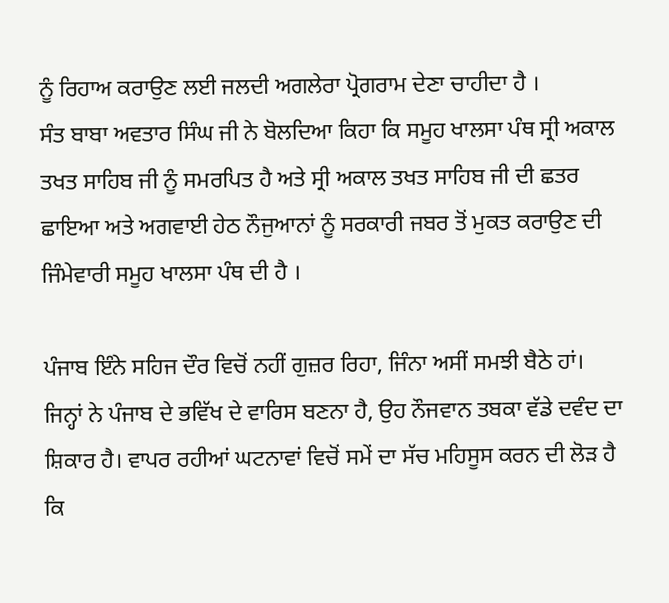ਨੂੰ ਰਿਹਾਅ ਕਰਾਉਣ ਲਈ ਜਲਦੀ ਅਗਲੇਰਾ ਪ੍ਰੋਗਰਾਮ ਦੇਣਾ ਚਾਹੀਦਾ ਹੈ ।
ਸੰਤ ਬਾਬਾ ਅਵਤਾਰ ਸਿੰਘ ਜੀ ਨੇ ਬੋਲਦਿਆ ਕਿਹਾ ਕਿ ਸਮੂਹ ਖਾਲਸਾ ਪੰਥ ਸ੍ਰੀ ਅਕਾਲ ਤਖਤ ਸਾਹਿਬ ਜੀ ਨੂੰ ਸਮਰਪਿਤ ਹੈ ਅਤੇ ਸ੍ਰੀ ਅਕਾਲ ਤਖਤ ਸਾਹਿਬ ਜੀ ਦੀ ਛਤਰ ਛਾਇਆ ਅਤੇ ਅਗਵਾਈ ਹੇਠ ਨੌਜੁਆਨਾਂ ਨੂੰ ਸਰਕਾਰੀ ਜਬਰ ਤੋਂ ਮੁਕਤ ਕਰਾਉਣ ਦੀ ਜਿੰਮੇਵਾਰੀ ਸਮੂਹ ਖਾਲਸਾ ਪੰਥ ਦੀ ਹੈ ।

ਪੰਜਾਬ ਇੰਨੇ ਸਹਿਜ ਦੌਰ ਵਿਚੋਂ ਨਹੀਂ ਗੁਜ਼ਰ ਰਿਹਾ, ਜਿੰਨਾ ਅਸੀਂ ਸਮਝੀ ਬੈਠੇ ਹਾਂ। ਜਿਨ੍ਹਾਂ ਨੇ ਪੰਜਾਬ ਦੇ ਭਵਿੱਖ ਦੇ ਵਾਰਿਸ ਬਣਨਾ ਹੈ, ਉਹ ਨੌਜਵਾਨ ਤਬਕਾ ਵੱਡੇ ਦਵੰਦ ਦਾ ਸ਼ਿਕਾਰ ਹੈ। ਵਾਪਰ ਰਹੀਆਂ ਘਟਨਾਵਾਂ ਵਿਚੋਂ ਸਮੇਂ ਦਾ ਸੱਚ ਮਹਿਸੂਸ ਕਰਨ ਦੀ ਲੋੜ ਹੈ ਕਿ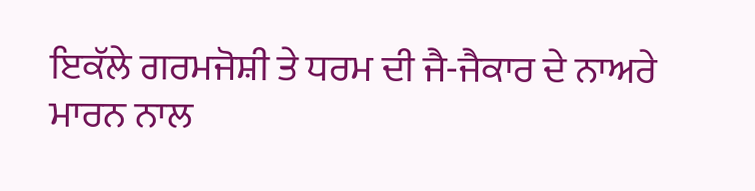ਇਕੱਲੇ ਗਰਮਜੋਸ਼ੀ ਤੇ ਧਰਮ ਦੀ ਜੈ-ਜੈਕਾਰ ਦੇ ਨਾਅਰੇ ਮਾਰਨ ਨਾਲ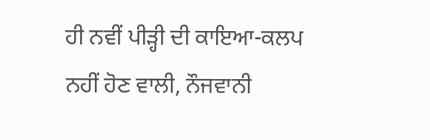ਹੀ ਨਵੀਂ ਪੀੜ੍ਹੀ ਦੀ ਕਾਇਆ-ਕਲਪ ਨਹੀਂ ਹੋਣ ਵਾਲੀ, ਨੌਜਵਾਨੀ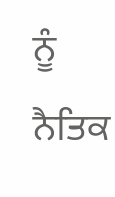ਨੂੰ ਨੈਤਿਕ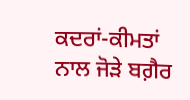ਕਦਰਾਂ-ਕੀਮਤਾਂ ਨਾਲ ਜੋੜੇ ਬਗ਼ੈਰ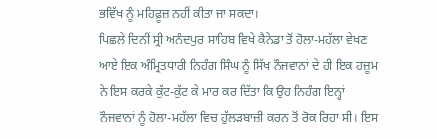ਭਵਿੱਖ ਨੂੰ ਮਹਿਫ਼ੂਜ਼ ਨਹੀਂ ਕੀਤਾ ਜਾ ਸਕਦਾ।
ਪਿਛਲੇ ਦਿਨੀਂ ਸ੍ਰੀ ਅਨੰਦਪੁਰ ਸਾਹਿਬ ਵਿਖੇ ਕੈਨੇਡਾ ਤੋਂ ਹੋਲਾ-ਮਹੱਲਾ ਵੇਖਣ ਆਏ ਇਕ ਅੰਮ੍ਰਿਤਧਾਰੀ ਨਿਹੰਗ ਸਿੰਘ ਨੂੰ ਸਿੱਖ ਨੌਜਵਾਨਾਂ ਦੇ ਹੀ ਇਕ ਹਜ਼ੂਮ ਨੇ ਇਸ ਕਰਕੇ ਕੁੱਟ-ਕੁੱਟ ਕੇ ਮਾਰ ਕਰ ਦਿੱਤਾ ਕਿ ਉਹ ਨਿਹੰਗ ਇਨ੍ਹਾਂ ਨੌਜਵਾਨਾਂ ਨੂੰ ਹੋਲਾ-ਮਹੱਲਾ ਵਿਚ ਹੁੱਲੜਬਾਜ਼ੀ ਕਰਨ ਤੋਂ ਰੋਕ ਰਿਹਾ ਸੀ। ਇਸ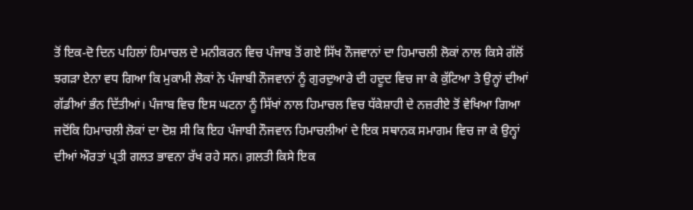ਤੋਂ ਇਕ-ਦੋ ਦਿਨ ਪਹਿਲਾਂ ਹਿਮਾਚਲ ਦੇ ਮਨੀਕਰਨ ਵਿਚ ਪੰਜਾਬ ਤੋਂ ਗਏ ਸਿੱਖ ਨੌਜਵਾਨਾਂ ਦਾ ਹਿਮਾਚਲੀ ਲੋਕਾਂ ਨਾਲ ਕਿਸੇ ਗੱਲੋਂ ਝਗੜਾ ਏਨਾ ਵਧ ਗਿਆ ਕਿ ਮੁਕਾਮੀ ਲੋਕਾਂ ਨੇ ਪੰਜਾਬੀ ਨੌਜਵਾਨਾਂ ਨੂੰ ਗੁਰਦੁਆਰੇ ਦੀ ਹਦੂਦ ਵਿਚ ਜਾ ਕੇ ਕੁੱਟਿਆ ਤੇ ਉਨ੍ਹਾਂ ਦੀਆਂ ਗੱਡੀਆਂ ਭੰਨ ਦਿੱਤੀਆਂ। ਪੰਜਾਬ ਵਿਚ ਇਸ ਘਟਨਾ ਨੂੰ ਸਿੱਖਾਂ ਨਾਲ ਹਿਮਾਚਲ ਵਿਚ ਧੱਕੇਸ਼ਾਹੀ ਦੇ ਨਜ਼ਰੀਏ ਤੋਂ ਵੇਖਿਆ ਗਿਆ ਜਦੋਂਕਿ ਹਿਮਾਚਲੀ ਲੋਕਾਂ ਦਾ ਦੋਸ਼ ਸੀ ਕਿ ਇਹ ਪੰਜਾਬੀ ਨੌਜਵਾਨ ਹਿਮਾਚਲੀਆਂ ਦੇ ਇਕ ਸਥਾਨਕ ਸਮਾਗਮ ਵਿਚ ਜਾ ਕੇ ਉਨ੍ਹਾਂ ਦੀਆਂ ਔਰਤਾਂ ਪ੍ਰਤੀ ਗਲਤ ਭਾਵਨਾ ਰੱਖ ਰਹੇ ਸਨ। ਗ਼ਲਤੀ ਕਿਸੇ ਇਕ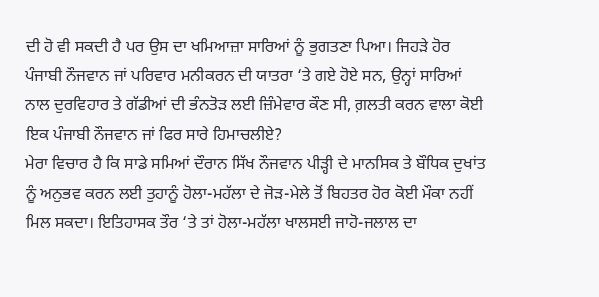ਦੀ ਹੋ ਵੀ ਸਕਦੀ ਹੈ ਪਰ ਉਸ ਦਾ ਖਮਿਆਜ਼ਾ ਸਾਰਿਆਂ ਨੂੰ ਭੁਗਤਣਾ ਪਿਆ। ਜਿਹੜੇ ਹੋਰ ਪੰਜਾਬੀ ਨੌਜਵਾਨ ਜਾਂ ਪਰਿਵਾਰ ਮਨੀਕਰਨ ਦੀ ਯਾਤਰਾ ‘ਤੇ ਗਏ ਹੋਏ ਸਨ, ਉਨ੍ਹਾਂ ਸਾਰਿਆਂ ਨਾਲ ਦੁਰਵਿਹਾਰ ਤੇ ਗੱਡੀਆਂ ਦੀ ਭੰਨਤੋੜ ਲਈ ਜ਼ਿੰਮੇਵਾਰ ਕੌਣ ਸੀ, ਗ਼ਲਤੀ ਕਰਨ ਵਾਲਾ ਕੋਈ ਇਕ ਪੰਜਾਬੀ ਨੌਜਵਾਨ ਜਾਂ ਫਿਰ ਸਾਰੇ ਹਿਮਾਚਲੀਏ?
ਮੇਰਾ ਵਿਚਾਰ ਹੈ ਕਿ ਸਾਡੇ ਸਮਿਆਂ ਦੌਰਾਨ ਸਿੱਖ ਨੌਜਵਾਨ ਪੀੜ੍ਹੀ ਦੇ ਮਾਨਸਿਕ ਤੇ ਬੌਧਿਕ ਦੁਖਾਂਤ ਨੂੰ ਅਨੁਭਵ ਕਰਨ ਲਈ ਤੁਹਾਨੂੰ ਹੋਲਾ-ਮਹੱਲਾ ਦੇ ਜੋੜ-ਮੇਲੇ ਤੋਂ ਬਿਹਤਰ ਹੋਰ ਕੋਈ ਮੌਕਾ ਨਹੀਂ ਮਿਲ ਸਕਦਾ। ਇਤਿਹਾਸਕ ਤੌਰ ‘ਤੇ ਤਾਂ ਹੋਲਾ-ਮਹੱਲਾ ਖਾਲਸਈ ਜਾਹੋ-ਜਲਾਲ ਦਾ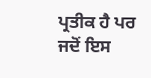ਪ੍ਰਤੀਕ ਹੈ ਪਰ ਜਦੋਂ ਇਸ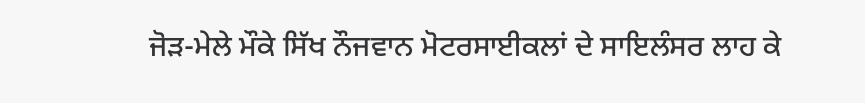ਜੋੜ-ਮੇਲੇ ਮੌਕੇ ਸਿੱਖ ਨੌਜਵਾਨ ਮੋਟਰਸਾਈਕਲਾਂ ਦੇ ਸਾਇਲੰਸਰ ਲਾਹ ਕੇ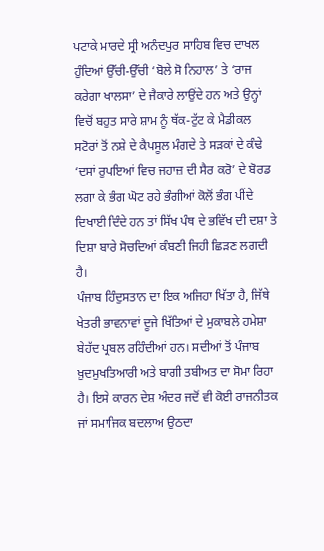ਪਟਾਕੇ ਮਾਰਦੇ ਸ੍ਰੀ ਅਨੰਦਪੁਰ ਸਾਹਿਬ ਵਿਚ ਦਾਖਲ ਹੁੰਦਿਆਂ ਉੱਚੀ-ਉੱਚੀ ‘ਬੋਲੇ ਸੋ ਨਿਹਾਲ’ ਤੇ ‘ਰਾਜ ਕਰੇਗਾ ਖਾਲਸਾ’ ਦੇ ਜੈਕਾਰੇ ਲਾਉਂਦੇ ਹਨ ਅਤੇ ਉਨ੍ਹਾਂ ਵਿਚੋਂ ਬਹੁਤ ਸਾਰੇ ਸ਼ਾਮ ਨੂੰ ਥੱਕ-ਟੁੱਟ ਕੇ ਮੈਡੀਕਲ ਸਟੋਰਾਂ ਤੋਂ ਨਸ਼ੇ ਦੇ ਕੈਪਸੂਲ ਮੰਗਦੇ ਤੇ ਸੜਕਾਂ ਦੇ ਕੰਢੇ ‘ਦਸਾਂ ਰੁਪਇਆਂ ਵਿਚ ਜਹਾਜ਼ ਦੀ ਸੈਰ ਕਰੋ’ ਦੇ ਬੋਰਡ ਲਗਾ ਕੇ ਭੰਗ ਘੋਟ ਰਹੇ ਭੰਗੀਆਂ ਕੋਲੋਂ ਭੰਗ ਪੀਂਦੇ ਦਿਖਾਈ ਦਿੰਦੇ ਹਨ ਤਾਂ ਸਿੱਖ ਪੰਥ ਦੇ ਭਵਿੱਖ ਦੀ ਦਸ਼ਾ ਤੇ ਦਿਸ਼ਾ ਬਾਰੇ ਸੋਚਦਿਆਂ ਕੰਬਣੀ ਜਿਹੀ ਛਿੜਣ ਲਗਦੀ ਹੈ।
ਪੰਜਾਬ ਹਿੰਦੁਸਤਾਨ ਦਾ ਇਕ ਅਜਿਹਾ ਖਿੱਤਾ ਹੈ, ਜਿੱਥੇ ਖੇਤਰੀ ਭਾਵਨਾਵਾਂ ਦੂਜੇ ਖਿੱਤਿਆਂ ਦੇ ਮੁਕਾਬਲੇ ਹਮੇਸ਼ਾ ਬੇਹੱਦ ਪ੍ਰਬਲ ਰਹਿੰਦੀਆਂ ਹਨ। ਸਦੀਆਂ ਤੋਂ ਪੰਜਾਬ ਖ਼ੁਦਮੁਖਤਿਆਰੀ ਅਤੇ ਬਾਗੀ ਤਬੀਅਤ ਦਾ ਸੋਮਾ ਰਿਹਾ ਹੈ। ਇਸੇ ਕਾਰਨ ਦੇਸ਼ ਅੰਦਰ ਜਦੋਂ ਵੀ ਕੋਈ ਰਾਜਨੀਤਕ ਜਾਂ ਸਮਾਜਿਕ ਬਦਲਾਅ ਉਠਦਾ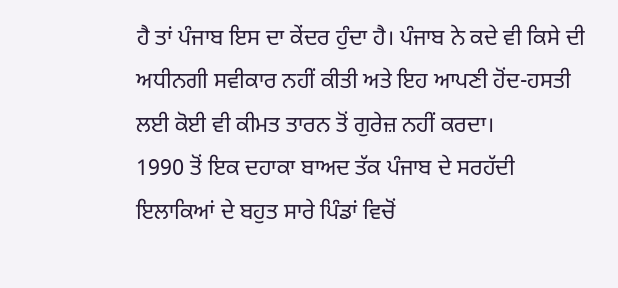ਹੈ ਤਾਂ ਪੰਜਾਬ ਇਸ ਦਾ ਕੇਂਦਰ ਹੁੰਦਾ ਹੈ। ਪੰਜਾਬ ਨੇ ਕਦੇ ਵੀ ਕਿਸੇ ਦੀ ਅਧੀਨਗੀ ਸਵੀਕਾਰ ਨਹੀਂ ਕੀਤੀ ਅਤੇ ਇਹ ਆਪਣੀ ਹੋਂਦ-ਹਸਤੀ ਲਈ ਕੋਈ ਵੀ ਕੀਮਤ ਤਾਰਨ ਤੋਂ ਗੁਰੇਜ਼ ਨਹੀਂ ਕਰਦਾ।
1990 ਤੋਂ ਇਕ ਦਹਾਕਾ ਬਾਅਦ ਤੱਕ ਪੰਜਾਬ ਦੇ ਸਰਹੱਦੀ ਇਲਾਕਿਆਂ ਦੇ ਬਹੁਤ ਸਾਰੇ ਪਿੰਡਾਂ ਵਿਚੋਂ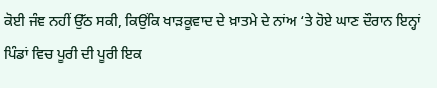ਕੋਈ ਜੰਞ ਨਹੀਂ ਉੱਠ ਸਕੀ, ਕਿਉਂਕਿ ਖਾੜਕੂਵਾਦ ਦੇ ਖ਼ਾਤਮੇ ਦੇ ਨਾਂਅ ‘ਤੇ ਹੋਏ ਘਾਣ ਦੌਰਾਨ ਇਨ੍ਹਾਂ ਪਿੰਡਾਂ ਵਿਚ ਪੂਰੀ ਦੀ ਪੂਰੀ ਇਕ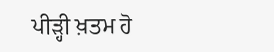ਪੀੜ੍ਹੀ ਖ਼ਤਮ ਹੋ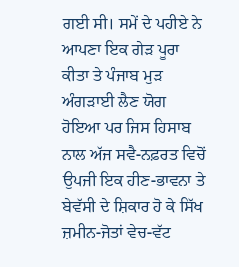ਗਈ ਸੀ। ਸਮੇਂ ਦੇ ਪਹੀਏ ਨੇ ਆਪਣਾ ਇਕ ਗੇੜ ਪੂਰਾ ਕੀਤਾ ਤੇ ਪੰਜਾਬ ਮੁੜ ਅੰਗੜਾਈ ਲੈਣ ਯੋਗ ਹੋਇਆ ਪਰ ਜਿਸ ਹਿਸਾਬ ਨਾਲ ਅੱਜ ਸਵੈ-ਨਫ਼ਰਤ ਵਿਚੋਂ ਉਪਜੀ ਇਕ ਹੀਣ-ਭਾਵਨਾ ਤੇ ਬੇਵੱਸੀ ਦੇ ਸ਼ਿਕਾਰ ਹੋ ਕੇ ਸਿੱਖ ਜ਼ਮੀਨ-ਜੋਤਾਂ ਵੇਚ-ਵੱਟ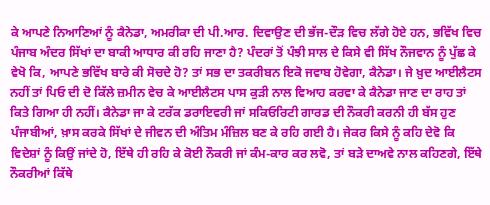ਕੇ ਆਪਣੇ ਨਿਆਣਿਆਂ ਨੂੰ ਕੈਨੇਡਾ, ਅਮਰੀਕਾ ਦੀ ਪੀ.ਆਰ. ਦਿਵਾਉਣ ਦੀ ਭੱਜ-ਦੌੜ ਵਿਚ ਲੱਗੇ ਹੋਏ ਹਨ, ਭਵਿੱਖ ਵਿਚ ਪੰਜਾਬ ਅੰਦਰ ਸਿੱਖਾਂ ਦਾ ਬਾਕੀ ਆਧਾਰ ਕੀ ਰਹਿ ਜਾਣਾ ਹੈ? ਪੰਦਰਾਂ ਤੋਂ ਪੰਝੀ ਸਾਲ ਦੇ ਕਿਸੇ ਵੀ ਸਿੱਖ ਨੌਜਵਾਨ ਨੂੰ ਪੁੱਛ ਕੇ ਵੇਖੋ ਕਿ, ਆਪਣੇ ਭਵਿੱਖ ਬਾਰੇ ਕੀ ਸੋਚਦੇ ਹੋ? ਤਾਂ ਸਭ ਦਾ ਤਕਰੀਬਨ ਇਕੋ ਜਵਾਬ ਹੋਵੇਗਾ, ਕੈਨੇਡਾ। ਜੇ ਖ਼ੁਦ ਆਈਲੈਟਸ ਨਹੀਂ ਤਾਂ ਪਿਓ ਦੀ ਦੋ ਕਿੱਲੇ ਜ਼ਮੀਨ ਵੇਚ ਕੇ ਆਈਲੈਟਸ ਪਾਸ ਕੁੜੀ ਨਾਲ ਵਿਆਹ ਕਰਵਾ ਕੇ ਕੈਨੇਡਾ ਜਾਣ ਦਾ ਰਾਹ ਤਾਂ ਕਿਤੇ ਗਿਆ ਹੀ ਨਹੀਂ। ਕੈਨੇਡਾ ਜਾ ਕੇ ਟਰੱਕ ਡਰਾਇਵਰੀ ਜਾਂ ਸਕਿਓਰਿਟੀ ਗਾਰਡ ਦੀ ਨੌਕਰੀ ਕਰਨੀ ਹੀ ਬੱਸ ਹੁਣ ਪੰਜਾਬੀਆਂ, ਖ਼ਾਸ ਕਰਕੇ ਸਿੱਖਾਂ ਦੇ ਜੀਵਨ ਦੀ ਅੰਤਿਮ ਮੰਜ਼ਿਲ ਬਣ ਕੇ ਰਹਿ ਗਈ ਹੈ। ਜੇਕਰ ਕਿਸੇ ਨੂੰ ਕਹਿ ਦੇਵੋ ਕਿ ਵਿਦੇਸ਼ਾਂ ਨੂੰ ਕਿਉਂ ਜਾਂਦੇ ਹੋ, ਇੱਥੇ ਹੀ ਰਹਿ ਕੇ ਕੋਈ ਨੌਕਰੀ ਜਾਂ ਕੰਮ-ਕਾਰ ਕਰ ਲਵੋ, ਤਾਂ ਬੜੇ ਦਾਅਵੇ ਨਾਲ ਕਹਿਣਗੇ, ਇੱਥੇ ਨੌਕਰੀਆਂ ਕਿੱਥੇ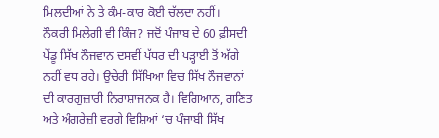ਮਿਲਦੀਆਂ ਨੇ ਤੇ ਕੰਮ-ਕਾਰ ਕੋਈ ਚੱਲਦਾ ਨਹੀਂ।
ਨੌਕਰੀ ਮਿਲੇਗੀ ਵੀ ਕਿੰਜ? ਜਦੋਂ ਪੰਜਾਬ ਦੇ 60 ਫ਼ੀਸਦੀ ਪੇਂਡੂ ਸਿੱਖ ਨੌਜਵਾਨ ਦਸਵੀਂ ਪੱਧਰ ਦੀ ਪੜ੍ਹਾਈ ਤੋਂ ਅੱਗੇ ਨਹੀਂ ਵਧ ਰਹੇ। ਉਚੇਰੀ ਸਿੱਖਿਆ ਵਿਚ ਸਿੱਖ ਨੌਜਵਾਨਾਂ ਦੀ ਕਾਰਗੁਜ਼ਾਰੀ ਨਿਰਾਸ਼ਾਜਨਕ ਹੈ। ਵਿਗਿਆਨ, ਗਣਿਤ ਅਤੇ ਅੰਗਰੇਜ਼ੀ ਵਰਗੇ ਵਿਸ਼ਿਆਂ ‘ਚ ਪੰਜਾਬੀ ਸਿੱਖ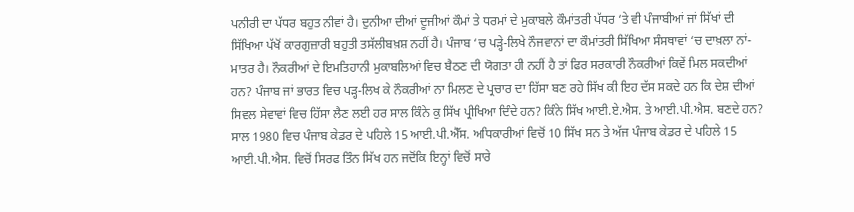ਪਨੀਰੀ ਦਾ ਪੱਧਰ ਬਹੁਤ ਨੀਵਾਂ ਹੈ। ਦੁਨੀਆ ਦੀਆਂ ਦੂਜੀਆਂ ਕੌਮਾਂ ਤੇ ਧਰਮਾਂ ਦੇ ਮੁਕਾਬਲੇ ਕੌਮਾਂਤਰੀ ਪੱਧਰ ‘ਤੇ ਵੀ ਪੰਜਾਬੀਆਂ ਜਾਂ ਸਿੱਖਾਂ ਦੀ ਸਿੱਖਿਆ ਪੱਖੋਂ ਕਾਰਗੁਜ਼ਾਰੀ ਬਹੁਤੀ ਤਸੱਲੀਬਖ਼ਸ਼ ਨਹੀਂ ਹੈ। ਪੰਜਾਬ ‘ਚ ਪੜ੍ਹੇ-ਲਿਖੇ ਨੌਜਵਾਨਾਂ ਦਾ ਕੌਮਾਂਤਰੀ ਸਿੱਖਿਆ ਸੰਸਥਾਵਾਂ ‘ਚ ਦਾਖ਼ਲਾ ਨਾਂ-ਮਾਤਰ ਹੈ। ਨੌਕਰੀਆਂ ਦੇ ਇਮਤਿਹਾਨੀ ਮੁਕਾਬਲਿਆਂ ਵਿਚ ਬੈਠਣ ਦੀ ਯੋਗਤਾ ਹੀ ਨਹੀਂ ਹੈ ਤਾਂ ਫਿਰ ਸਰਕਾਰੀ ਨੌਕਰੀਆਂ ਕਿਵੇਂ ਮਿਲ ਸਕਦੀਆਂ ਹਨ? ਪੰਜਾਬ ਜਾਂ ਭਾਰਤ ਵਿਚ ਪੜ੍ਹ-ਲਿਖ ਕੇ ਨੌਕਰੀਆਂ ਨਾ ਮਿਲਣ ਦੇ ਪ੍ਰਚਾਰ ਦਾ ਹਿੱਸਾ ਬਣ ਰਹੇ ਸਿੱਖ ਕੀ ਇਹ ਦੱਸ ਸਕਦੇ ਹਨ ਕਿ ਦੇਸ਼ ਦੀਆਂ ਸਿਵਲ ਸੇਵਾਵਾਂ ਵਿਚ ਹਿੱਸਾ ਲੈਣ ਲਈ ਹਰ ਸਾਲ ਕਿੰਨੇ ਕੁ ਸਿੱਖ ਪ੍ਰੀਖਿਆ ਦਿੰਦੇ ਹਨ? ਕਿੰਨੇ ਸਿੱਖ ਆਈ.ਏ.ਐਸ. ਤੇ ਆਈ.ਪੀ.ਐਸ. ਬਣਦੇ ਹਨ? ਸਾਲ 1980 ਵਿਚ ਪੰਜਾਬ ਕੇਡਰ ਦੇ ਪਹਿਲੇ 15 ਆਈ.ਪੀ.ਐੱਸ. ਅਧਿਕਾਰੀਆਂ ਵਿਚੋਂ 10 ਸਿੱਖ ਸਨ ਤੇ ਅੱਜ ਪੰਜਾਬ ਕੇਡਰ ਦੇ ਪਹਿਲੇ 15 ਆਈ.ਪੀ.ਐਸ. ਵਿਚੋਂ ਸਿਰਫ ਤਿੰਨ ਸਿੱਖ ਹਨ ਜਦੋਂਕਿ ਇਨ੍ਹਾਂ ਵਿਚੋਂ ਸਾਰੇ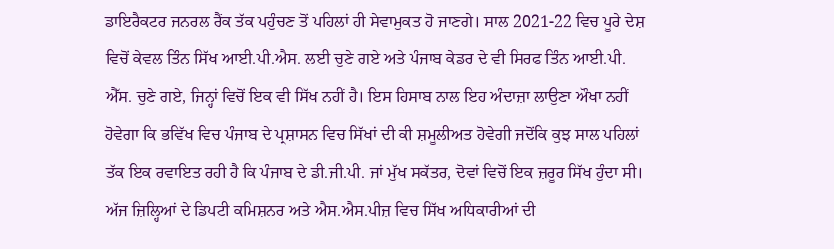ਡਾਇਰੈਕਟਰ ਜਨਰਲ ਰੈਂਕ ਤੱਕ ਪਹੁੰਚਣ ਤੋਂ ਪਹਿਲਾਂ ਹੀ ਸੇਵਾਮੁਕਤ ਹੋ ਜਾਣਗੇ। ਸਾਲ 2021-22 ਵਿਚ ਪੂਰੇ ਦੇਸ਼ ਵਿਚੋਂ ਕੇਵਲ ਤਿੰਨ ਸਿੱਖ ਆਈ.ਪੀ.ਐਸ. ਲਈ ਚੁਣੇ ਗਏ ਅਤੇ ਪੰਜਾਬ ਕੇਡਰ ਦੇ ਵੀ ਸਿਰਫ ਤਿੰਨ ਆਈ.ਪੀ. ਐੱਸ. ਚੁਣੇ ਗਏ, ਜਿਨ੍ਹਾਂ ਵਿਚੋਂ ਇਕ ਵੀ ਸਿੱਖ ਨਹੀਂ ਹੈ। ਇਸ ਹਿਸਾਬ ਨਾਲ ਇਹ ਅੰਦਾਜ਼ਾ ਲਾਉਣਾ ਔਖਾ ਨਹੀਂ ਹੋਵੇਗਾ ਕਿ ਭਵਿੱਖ ਵਿਚ ਪੰਜਾਬ ਦੇ ਪ੍ਰਸ਼ਾਸਨ ਵਿਚ ਸਿੱਖਾਂ ਦੀ ਕੀ ਸ਼ਮੂਲੀਅਤ ਹੋਵੇਗੀ ਜਦੋਂਕਿ ਕੁਝ ਸਾਲ ਪਹਿਲਾਂ ਤੱਕ ਇਕ ਰਵਾਇਤ ਰਹੀ ਹੈ ਕਿ ਪੰਜਾਬ ਦੇ ਡੀ.ਜੀ.ਪੀ. ਜਾਂ ਮੁੱਖ ਸਕੱਤਰ, ਦੋਵਾਂ ਵਿਚੋਂ ਇਕ ਜ਼ਰੂਰ ਸਿੱਖ ਹੁੰਦਾ ਸੀ।
ਅੱਜ ਜ਼ਿਲ੍ਹਿਆਂ ਦੇ ਡਿਪਟੀ ਕਮਿਸ਼ਨਰ ਅਤੇ ਐਸ.ਐਸ.ਪੀਜ਼ ਵਿਚ ਸਿੱਖ ਅਧਿਕਾਰੀਆਂ ਦੀ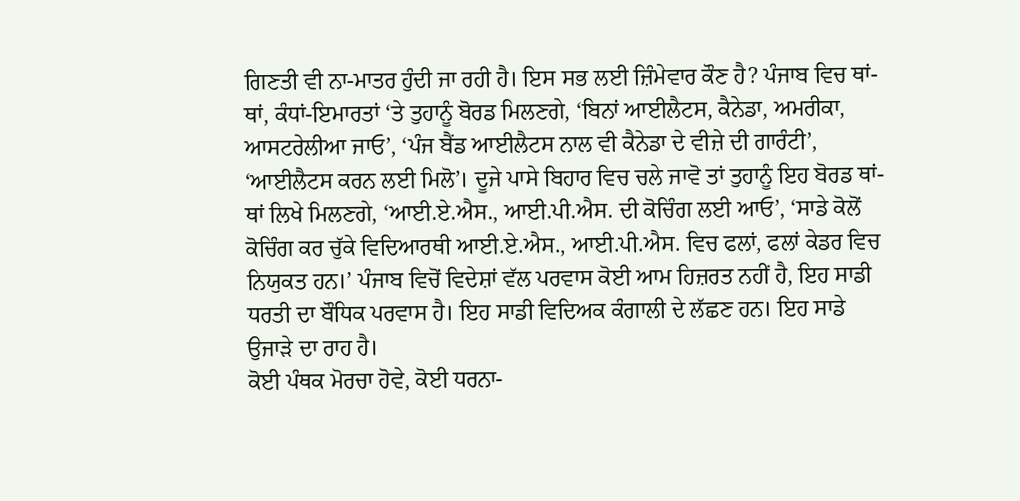ਗਿਣਤੀ ਵੀ ਨਾ-ਮਾਤਰ ਹੁੰਦੀ ਜਾ ਰਹੀ ਹੈ। ਇਸ ਸਭ ਲਈ ਜ਼ਿੰਮੇਵਾਰ ਕੌਣ ਹੈ? ਪੰਜਾਬ ਵਿਚ ਥਾਂ-ਥਾਂ, ਕੰਧਾਂ-ਇਮਾਰਤਾਂ ‘ਤੇ ਤੁਹਾਨੂੰ ਬੋਰਡ ਮਿਲਣਗੇ, ‘ਬਿਨਾਂ ਆਈਲੈਟਸ, ਕੈਨੇਡਾ, ਅਮਰੀਕਾ, ਆਸਟਰੇਲੀਆ ਜਾਓ’, ‘ਪੰਜ ਬੈਂਡ ਆਈਲੈਟਸ ਨਾਲ ਵੀ ਕੈਨੇਡਾ ਦੇ ਵੀਜ਼ੇ ਦੀ ਗਾਰੰਟੀ’, ‘ਆਈਲੈਟਸ ਕਰਨ ਲਈ ਮਿਲੋ’। ਦੂਜੇ ਪਾਸੇ ਬਿਹਾਰ ਵਿਚ ਚਲੇ ਜਾਵੋ ਤਾਂ ਤੁਹਾਨੂੰ ਇਹ ਬੋਰਡ ਥਾਂ-ਥਾਂ ਲਿਖੇ ਮਿਲਣਗੇ, ‘ਆਈ.ਏ.ਐਸ., ਆਈ.ਪੀ.ਐਸ. ਦੀ ਕੋਚਿੰਗ ਲਈ ਆਓ’, ‘ਸਾਡੇ ਕੋਲੋਂ ਕੋਚਿੰਗ ਕਰ ਚੁੱਕੇ ਵਿਦਿਆਰਥੀ ਆਈ.ਏ.ਐਸ., ਆਈ.ਪੀ.ਐਸ. ਵਿਚ ਫਲਾਂ, ਫਲਾਂ ਕੇਡਰ ਵਿਚ ਨਿਯੁਕਤ ਹਨ।’ ਪੰਜਾਬ ਵਿਚੋਂ ਵਿਦੇਸ਼ਾਂ ਵੱਲ ਪਰਵਾਸ ਕੋਈ ਆਮ ਹਿਜ਼ਰਤ ਨਹੀਂ ਹੈ, ਇਹ ਸਾਡੀ ਧਰਤੀ ਦਾ ਬੌਧਿਕ ਪਰਵਾਸ ਹੈ। ਇਹ ਸਾਡੀ ਵਿਦਿਅਕ ਕੰਗਾਲੀ ਦੇ ਲੱਛਣ ਹਨ। ਇਹ ਸਾਡੇ ਉਜਾੜੇ ਦਾ ਰਾਹ ਹੈ।
ਕੋਈ ਪੰਥਕ ਮੋਰਚਾ ਹੋਵੇ, ਕੋਈ ਧਰਨਾ-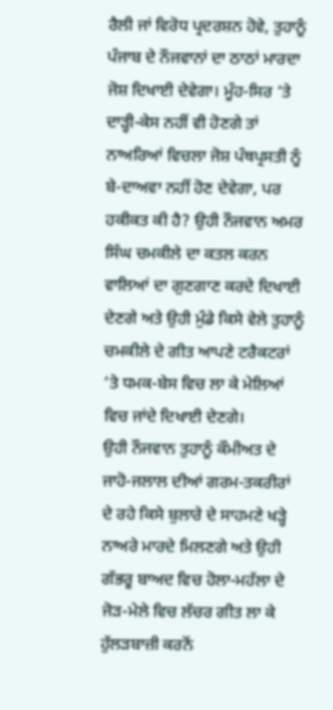ਰੈਲੀ ਜਾਂ ਵਿਰੋਧ ਪ੍ਰਦਰਸ਼ਨ ਹੋਵੇ, ਤੁਹਾਨੂੰ ਪੰਜਾਬ ਦੇ ਨੌਜਵਾਨਾਂ ਦਾ ਠਾਠਾਂ ਮਾਰਦਾ ਜੋਸ਼ ਦਿਖਾਈ ਦੇਵੇਗਾ। ਮੂੰਹ-ਸਿਰ ‘ਤੇ ਦਾੜ੍ਹੀ-ਕੇਸ ਨਹੀਂ ਵੀ ਹੋਣਗੇ ਤਾਂ ਨਾਅਰਿਆਂ ਵਿਚਲਾ ਜੋਸ਼ ਪੰਥਪ੍ਰਸਤੀ ਨੂੰ ਬੇ-ਦਾਅਵਾ ਨਹੀਂ ਹੋਣ ਦੇਵੇਗਾ, ਪਰ ਹਕੀਕਤ ਕੀ ਹੈ? ਉਹੀ ਨੌਜਵਾਨ ਅਮਰ ਸਿੰਘ ਚਮਕੀਲੇ ਦਾ ਕਤਲ ਕਰਨ ਵਾਲਿਆਂ ਦਾ ਗੁਣਗਾਣ ਕਰਦੇ ਦਿਖਾਈ ਦੇਣਗੇ ਅਤੇ ਉਹੀ ਮੁੰਡੇ ਕਿਸੇ ਵੇਲੇ ਤੁਹਾਨੂੰ ਚਮਕੀਲੇ ਦੇ ਗੀਤ ਆਪਣੇ ਟਰੈਕਟਰਾਂ ‘ਤੇ ਧਮਕ-ਬੇਸ ਵਿਚ ਲਾ ਕੇ ਮੇਲਿਆਂ ਵਿਚ ਜਾਂਦੇ ਦਿਖਾਈ ਦੇਣਗੇ।
ਉਹੀ ਨੌਜਵਾਨ ਤੁਹਾਨੂੰ ਕੌਮੀਅਤ ਦੇ ਜਾਹੋ-ਜਲਾਲ ਦੀਆਂ ਗਰਮ-ਤਕਰੀਰਾਂ ਦੇ ਰਹੇ ਕਿਸੇ ਬੁਲਾਰੇ ਦੇ ਸਾਹਮਣੇ ਖੜ੍ਹੇ ਨਾਅਰੇ ਮਾਰਦੇ ਮਿਲਣਗੇ ਅਤੇ ਉਹੀ ਗੱਭਰੂ ਬਾਅਦ ਵਿਚ ਹੋਲਾ-ਮਹੱਲਾ ਦੇ ਜੋੜ-ਮੇਲੇ ਵਿਚ ਲੱਚਰ ਗੀਤ ਲਾ ਕੇ ਹੁੱਲੜਬਾਜ਼ੀ ਕਰਨੋਂ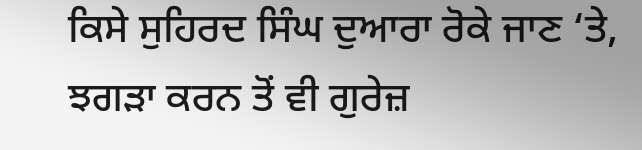ਕਿਸੇ ਸੁਹਿਰਦ ਸਿੰਘ ਦੁਆਰਾ ਰੋਕੇ ਜਾਣ ‘ਤੇ, ਝਗੜਾ ਕਰਨ ਤੋਂ ਵੀ ਗੁਰੇਜ਼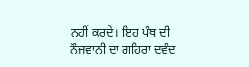ਨਹੀਂ ਕਰਦੇ। ਇਹ ਪੰਥ ਦੀ ਨੌਜਵਾਨੀ ਦਾ ਗਹਿਰਾ ਦਵੰਦ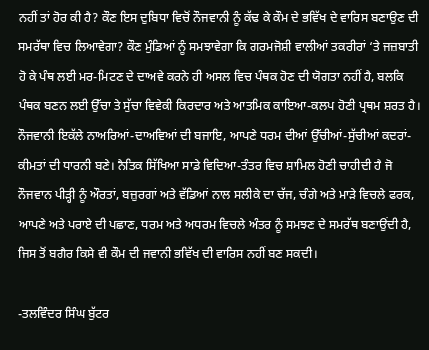ਨਹੀਂ ਤਾਂ ਹੋਰ ਕੀ ਹੈ? ਕੌਣ ਇਸ ਦੁਬਿਧਾ ਵਿਚੋਂ ਨੌਜਵਾਨੀ ਨੂੰ ਕੱਢ ਕੇ ਕੌਮ ਦੇ ਭਵਿੱਖ ਦੇ ਵਾਰਿਸ ਬਣਾਉਣ ਦੀ ਸਮਰੱਥਾ ਵਿਚ ਲਿਆਵੇਗਾ? ਕੌਣ ਮੁੰਡਿਆਂ ਨੂੰ ਸਮਝਾਵੇਗਾ ਕਿ ਗਰਮਜੋਸ਼ੀ ਵਾਲੀਆਂ ਤਕਰੀਰਾਂ ‘ਤੇ ਜਜ਼ਬਾਤੀ ਹੋ ਕੇ ਪੰਥ ਲਈ ਮਰ-ਮਿਟਣ ਦੇ ਦਾਅਵੇ ਕਰਨੇ ਹੀ ਅਸਲ ਵਿਚ ਪੰਥਕ ਹੋਣ ਦੀ ਯੋਗਤਾ ਨਹੀਂ ਹੈ, ਬਲਕਿ ਪੰਥਕ ਬਣਨ ਲਈ ਉੱਚਾ ਤੇ ਸੁੱਚਾ ਵਿਵੇਕੀ ਕਿਰਦਾਰ ਅਤੇ ਆਤਮਿਕ ਕਾਇਆ-ਕਲਪ ਹੋਣੀ ਪ੍ਰਥਮ ਸ਼ਰਤ ਹੈ।
ਨੌਜਵਾਨੀ ਇਕੱਲੇ ਨਾਅਰਿਆਂ-ਦਾਅਵਿਆਂ ਦੀ ਬਜਾਇ, ਆਪਣੇ ਧਰਮ ਦੀਆਂ ਉੱਚੀਆਂ-ਸੁੱਚੀਆਂ ਕਦਰਾਂ-ਕੀਮਤਾਂ ਦੀ ਧਾਰਨੀ ਬਣੇ। ਨੈਤਿਕ ਸਿੱਖਿਆ ਸਾਡੇ ਵਿਦਿਆ-ਤੰਤਰ ਵਿਚ ਸ਼ਾਮਿਲ ਹੋਣੀ ਚਾਹੀਦੀ ਹੈ ਜੋ ਨੌਜਵਾਨ ਪੀੜ੍ਹੀ ਨੂੰ ਔਰਤਾਂ, ਬਜ਼ੁਰਗਾਂ ਅਤੇ ਵੱਡਿਆਂ ਨਾਲ ਸਲੀਕੇ ਦਾ ਚੱਜ, ਚੰਗੇ ਅਤੇ ਮਾੜੇ ਵਿਚਲੇ ਫਰਕ, ਆਪਣੇ ਅਤੇ ਪਰਾਏ ਦੀ ਪਛਾਣ, ਧਰਮ ਅਤੇ ਅਧਰਮ ਵਿਚਲੇ ਅੰਤਰ ਨੂੰ ਸਮਝਣ ਦੇ ਸਮਰੱਥ ਬਣਾਉਂਦੀ ਹੈ, ਜਿਸ ਤੋਂ ਬਗੈਰ ਕਿਸੇ ਵੀ ਕੌਮ ਦੀ ਜਵਾਨੀ ਭਵਿੱਖ ਦੀ ਵਾਰਿਸ ਨਹੀਂ ਬਣ ਸਕਦੀ।

-ਤਲਵਿੰਦਰ ਸਿੰਘ ਬੁੱਟਰ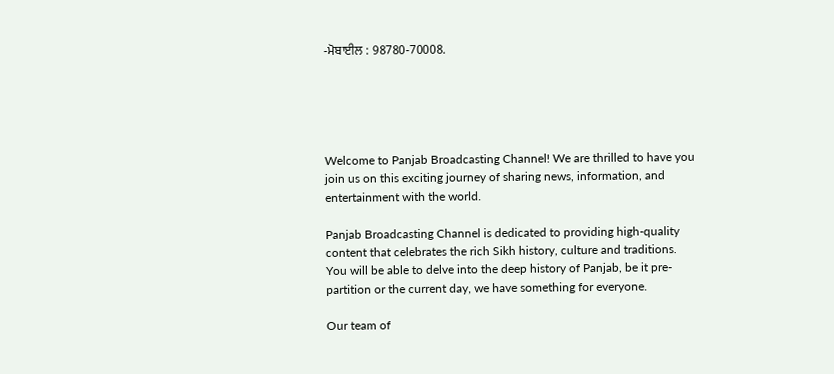-ਮੋਬਾਈਲ : 98780-70008.





Welcome to Panjab Broadcasting Channel! We are thrilled to have you join us on this exciting journey of sharing news, information, and entertainment with the world.

Panjab Broadcasting Channel is dedicated to providing high-quality content that celebrates the rich Sikh history, culture and traditions. You will be able to delve into the deep history of Panjab, be it pre-partition or the current day, we have something for everyone.

Our team of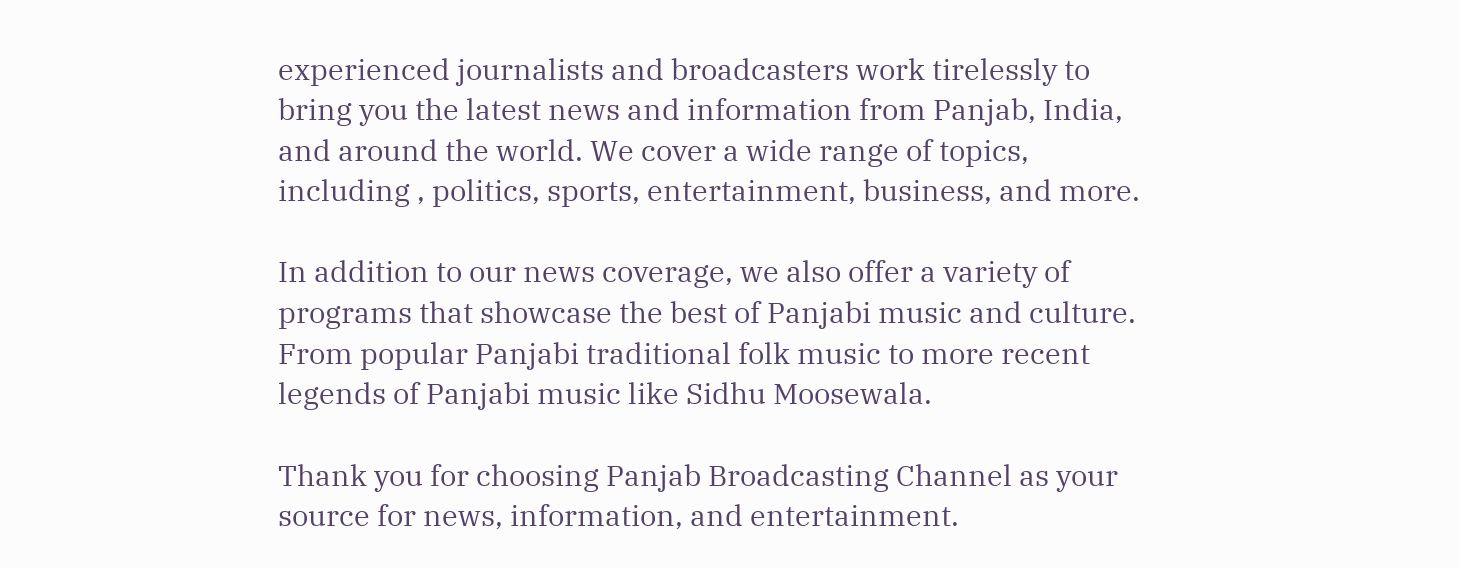experienced journalists and broadcasters work tirelessly to bring you the latest news and information from Panjab, India, and around the world. We cover a wide range of topics, including , politics, sports, entertainment, business, and more.

In addition to our news coverage, we also offer a variety of programs that showcase the best of Panjabi music and culture. From popular Panjabi traditional folk music to more recent legends of Panjabi music like Sidhu Moosewala.

Thank you for choosing Panjab Broadcasting Channel as your source for news, information, and entertainment.